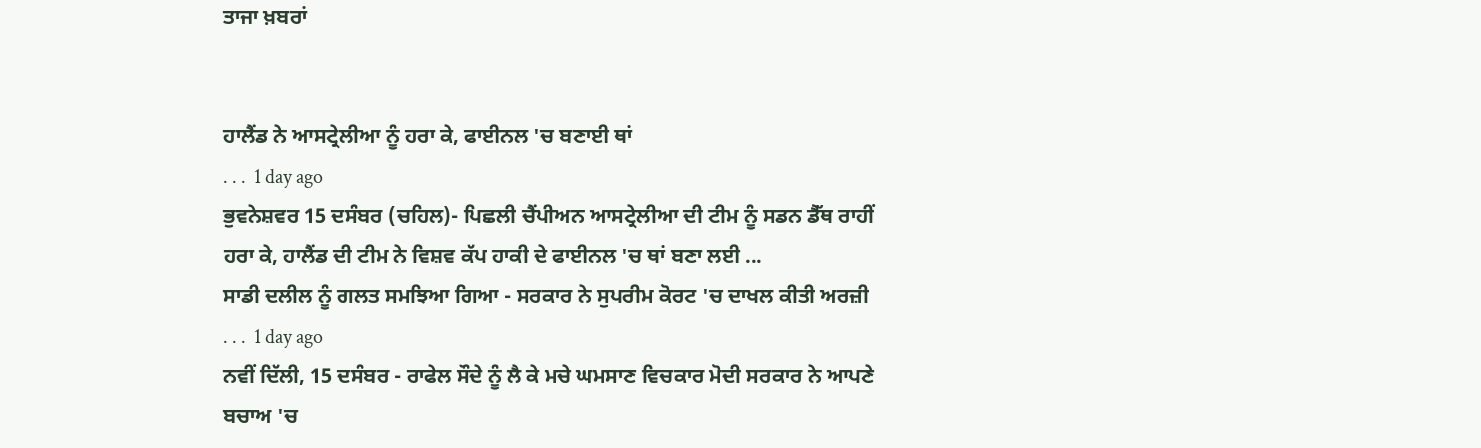ਤਾਜਾ ਖ਼ਬਰਾਂ


ਹਾਲੈਂਡ ਨੇ ਆਸਟ੍ਰੇਲੀਆ ਨੂੰ ਹਰਾ ਕੇ, ਫਾਈਨਲ 'ਚ ਬਣਾਈ ਥਾਂ
. . .  1 day ago
ਭੁਵਨੇਸ਼ਵਰ 15 ਦਸੰਬਰ (ਚਹਿਲ)- ਪਿਛਲੀ ਚੈਂਪੀਅਨ ਆਸਟ੍ਰੇਲੀਆ ਦੀ ਟੀਮ ਨੂੰ ਸਡਨ ਡੈੱਥ ਰਾਹੀਂ ਹਰਾ ਕੇ, ਹਾਲੈਂਡ ਦੀ ਟੀਮ ਨੇ ਵਿਸ਼ਵ ਕੱਪ ਹਾਕੀ ਦੇ ਫਾਈਨਲ 'ਚ ਥਾਂ ਬਣਾ ਲਈ ...
ਸਾਡੀ ਦਲੀਲ ਨੂੰ ਗਲਤ ਸਮਝਿਆ ਗਿਆ - ਸਰਕਾਰ ਨੇ ਸੁਪਰੀਮ ਕੋਰਟ 'ਚ ਦਾਖਲ ਕੀਤੀ ਅਰਜ਼ੀ
. . .  1 day ago
ਨਵੀਂ ਦਿੱਲੀ, 15 ਦਸੰਬਰ - ਰਾਫੇਲ ਸੌਦੇ ਨੂੰ ਲੈ ਕੇ ਮਚੇ ਘਮਸਾਣ ਵਿਚਕਾਰ ਮੋਦੀ ਸਰਕਾਰ ਨੇ ਆਪਣੇ ਬਚਾਅ 'ਚ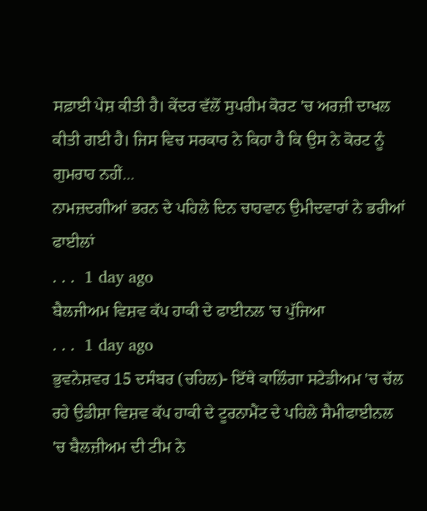ਸਫ਼ਾਈ ਪੇਸ਼ ਕੀਤੀ ਹੈ। ਕੇਂਦਰ ਵੱਲੋਂ ਸੁਪਰੀਮ ਕੋਰਟ 'ਚ ਅਰਜ਼ੀ ਦਾਖਲ ਕੀਤੀ ਗਈ ਹੈ। ਜਿਸ ਵਿਚ ਸਰਕਾਰ ਨੇ ਕਿਹਾ ਹੈ ਕਿ ਉਸ ਨੇ ਕੋਰਟ ਨੂੰ ਗੁਮਰਾਹ ਨਹੀਂ...
ਨਾਮਜ਼ਦਗੀਆਂ ਭਰਨ ਦੇ ਪਹਿਲੇ ਦਿਨ ਚਾਹਵਾਨ ਉਮੀਦਵਾਰਾਂ ਨੇ ਭਰੀਆਂ ਫਾਈਲਾਂ
. . .  1 day ago
ਬੈਲਜੀਅਮ ਵਿਸ਼ਵ ਕੱਪ ਹਾਕੀ ਦੇ ਫਾਈਨਲ 'ਚ ਪੁੱਜਿਆ
. . .  1 day ago
ਭੁਵਨੇਸ਼ਵਰ 15 ਦਸੰਬਰ (ਚਹਿਲ)- ਇੱਥੇ ਕਾਲਿੰਗਾ ਸਟੇਡੀਅਮ 'ਚ ਚੱਲ ਰਹੇ ਉਡੀਸ਼ਾ ਵਿਸ਼ਵ ਕੱਪ ਹਾਕੀ ਦੇ ਟੂਰਨਾਮੈਂਟ ਦੇ ਪਹਿਲੇ ਸੈਮੀਫਾਈਨਲ 'ਚ ਬੈਲਜ਼ੀਅਮ ਦੀ ਟੀਮ ਨੇ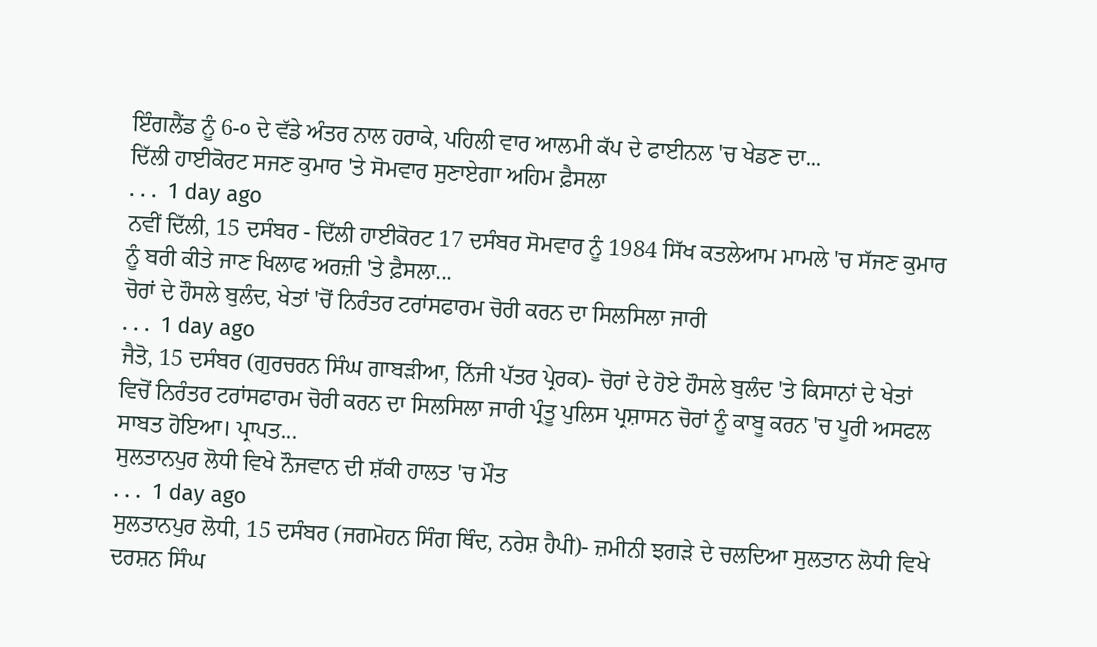ਇੰਗਲੈਂਡ ਨੂੰ 6-੦ ਦੇ ਵੱਡੇ ਅੰਤਰ ਨਾਲ ਹਰਾਕੇ, ਪਹਿਲੀ ਵਾਰ ਆਲਮੀ ਕੱਪ ਦੇ ਫਾਈਨਲ 'ਚ ਖੇਡਣ ਦਾ...
ਦਿੱਲੀ ਹਾਈਕੋਰਟ ਸਜਣ ਕੁਮਾਰ 'ਤੇ ਸੋਮਵਾਰ ਸੁਣਾਏਗਾ ਅਹਿਮ ਫ਼ੈਸਲਾ
. . .  1 day ago
ਨਵੀਂ ਦਿੱਲੀ, 15 ਦਸੰਬਰ - ਦਿੱਲੀ ਹਾਈਕੋਰਟ 17 ਦਸੰਬਰ ਸੋਮਵਾਰ ਨੂੰ 1984 ਸਿੱਖ ਕਤਲੇਆਮ ਮਾਮਲੇ 'ਚ ਸੱਜਣ ਕੁਮਾਰ ਨੂੰ ਬਰੀ ਕੀਤੇ ਜਾਣ ਖਿਲਾਫ ਅਰਜ਼ੀ 'ਤੇ ਫ਼ੈਸਲਾ...
ਚੋਰਾਂ ਦੇ ਹੌਸਲੇ ਬੁਲੰਦ, ਖੇਤਾਂ 'ਚੋਂ ਨਿਰੰਤਰ ਟਰਾਂਸਫਾਰਮ ਚੋਰੀ ਕਰਨ ਦਾ ਸਿਲਸਿਲਾ ਜਾਰੀ
. . .  1 day ago
ਜੈਤੋ, 15 ਦਸੰਬਰ (ਗੁਰਚਰਨ ਸਿੰਘ ਗਾਬੜੀਆ, ਨਿੱਜੀ ਪੱਤਰ ਪ੍ਰੇਰਕ)- ਚੋਰਾਂ ਦੇ ਹੋਏ ਹੌਸਲੇ ਬੁਲੰਦ 'ਤੇ ਕਿਸਾਨਾਂ ਦੇ ਖੇਤਾਂ ਵਿਚੋਂ ਨਿਰੰਤਰ ਟਰਾਂਸਫਾਰਮ ਚੋਰੀ ਕਰਨ ਦਾ ਸਿਲਸਿਲਾ ਜਾਰੀ ਪ੍ਰੰਤੂ ਪੁਲਿਸ ਪ੍ਰਸ਼ਾਸਨ ਚੋਰਾਂ ਨੂੰ ਕਾਬੂ ਕਰਨ 'ਚ ਪੂਰੀ ਅਸਫਲ ਸਾਬਤ ਹੋਇਆ। ਪ੍ਰਾਪਤ...
ਸੁਲਤਾਨਪੁਰ ਲੋਧੀ ਵਿਖੇ ਨੌਜਵਾਨ ਦੀ ਸ਼ੱਕੀ ਹਾਲਤ 'ਚ ਮੌਤ
. . .  1 day ago
ਸੁਲਤਾਨਪੁਰ ਲੋਧੀ, 15 ਦਸੰਬਰ (ਜਗਮੋਹਨ ਸਿੰਗ ਥਿੰਦ, ਨਰੇਸ਼ ਹੈਪੀ)- ਜ਼ਮੀਨੀ ਝਗੜੇ ਦੇ ਚਲਦਿਆ ਸੁਲਤਾਨ ਲੋਧੀ ਵਿਖੇ ਦਰਸ਼ਨ ਸਿੰਘ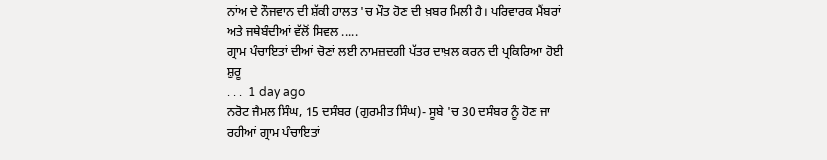ਨਾਂਅ ਦੇ ਨੌਜਵਾਨ ਦੀ ਸ਼ੱਕੀ ਹਾਲਤ 'ਚ ਮੌਤ ਹੋਣ ਦੀ ਖ਼ਬਰ ਮਿਲੀ ਹੈ। ਪਰਿਵਾਰਕ ਮੈਂਬਰਾਂ ਅਤੇ ਜਥੇਬੰਦੀਆਂ ਵੱਲੋਂ ਸਿਵਲ .....
ਗ੍ਰਾਮ ਪੰਚਾਇਤਾਂ ਦੀਆਂ ਚੋਣਾਂ ਲਈ ਨਾਮਜ਼ਦਗੀ ਪੱਤਰ ਦਾਖ਼ਲ ਕਰਨ ਦੀ ਪ੍ਰਕਿਰਿਆ ਹੋਈ ਸ਼ੁਰੂ
. . .  1 day ago
ਨਰੋਟ ਜੈਮਲ ਸਿੰਘ, 15 ਦਸੰਬਰ (ਗੁਰਮੀਤ ਸਿੰਘ)- ਸੂਬੇ 'ਚ 30 ਦਸੰਬਰ ਨੂੰ ਹੋਣ ਜਾ ਰਹੀਆਂ ਗ੍ਰਾਮ ਪੰਚਾਇਤਾਂ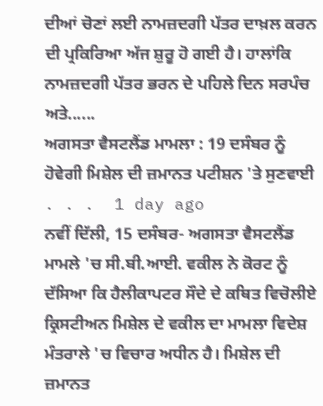ਦੀਆਂ ਚੋਣਾਂ ਲਈ ਨਾਮਜ਼ਦਗੀ ਪੱਤਰ ਦਾਖ਼ਲ ਕਰਨ ਦੀ ਪ੍ਰਕਿਰਿਆ ਅੱਜ ਸ਼ੁਰੂ ਹੋ ਗਈ ਹੈ। ਹਾਲਾਂਕਿ ਨਾਮਜ਼ਦਗੀ ਪੱਤਰ ਭਰਨ ਦੇ ਪਹਿਲੇ ਦਿਨ ਸਰਪੰਚ ਅਤੇ......
ਅਗਸਤਾ ਵੈਸਟਲੈਂਡ ਮਾਮਲਾ : 19 ਦਸੰਬਰ ਨੂੰ ਹੋਵੇਗੀ ਮਿਸ਼ੇਲ ਦੀ ਜ਼ਮਾਨਤ ਪਟੀਸ਼ਨ 'ਤੇ ਸੁਣਵਾਈ
. . .  1 day ago
ਨਵੀਂ ਦਿੱਲੀ, 15 ਦਸੰਬਰ- ਅਗਸਤਾ ਵੈਸਟਲੈਂਡ ਮਾਮਲੇ 'ਚ ਸੀ.ਬੀ.ਆਈ. ਵਕੀਲ ਨੇ ਕੋਰਟ ਨੂੰ ਦੱਸਿਆ ਕਿ ਹੈਲੀਕਾਪਟਰ ਸੌਦੇ ਦੇ ਕਥਿਤ ਵਿਚੋਲੀਏ ਕ੍ਰਿਸਟੀਅਨ ਮਿਸ਼ੇਲ ਦੇ ਵਕੀਲ ਦਾ ਮਾਮਲਾ ਵਿਦੇਸ਼ ਮੰਤਰਾਲੇ 'ਚ ਵਿਚਾਰ ਅਧੀਨ ਹੈ। ਮਿਸ਼ੇਲ ਦੀ ਜ਼ਮਾਨਤ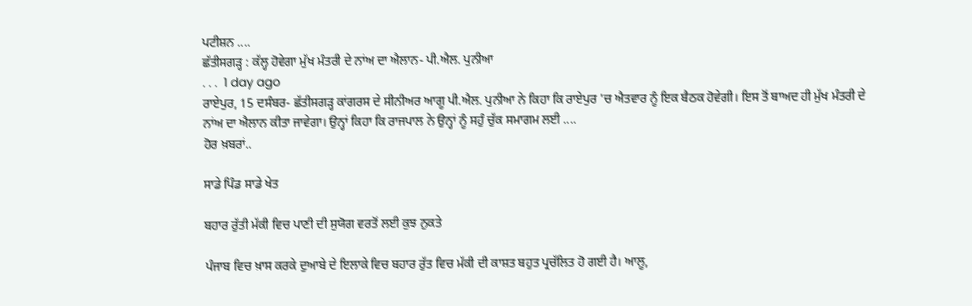ਪਟੀਸ਼ਨ ....
ਛੱਤੀਸਗੜ੍ਹ : ਕੱਲ੍ਹ ਹੋਵੇਗਾ ਮੁੱਖ ਮੰਤਰੀ ਦੇ ਨਾਂਅ ਦਾ ਐਲਾਨ- ਪੀ.ਐਲ. ਪੁਨੀਆ
. . .  1 day ago
ਰਾਏਪੁਰ, 15 ਦਸੰਬਰ- ਛੱਤੀਸਗੜ੍ਹ ਕਾਂਗਰਸ ਦੇ ਸੀਨੀਅਰ ਆਗੂ ਪੀ.ਐਲ. ਪੁਨੀਆ ਨੇ ਕਿਹਾ ਕਿ ਰਾਏਪੁਰ 'ਚ ਐਤਵਾਰ ਨੂੰ ਇਕ ਬੈਠਕ ਹੋਵੇਗੀ। ਇਸ ਤੋਂ ਬਾਅਦ ਹੀ ਮੁੱਖ ਮੰਤਰੀ ਦੇ ਨਾਂਅ ਦਾ ਐਲਾਨ ਕੀਤਾ ਜਾਵੇਗਾ। ਉਨ੍ਹਾਂ ਕਿਹਾ ਕਿ ਰਾਜਪਾਲ ਨੇ ਉਨ੍ਹਾਂ ਨੂੰ ਸਹੁੰ ਚੁੱਕ ਸਮਾਗਮ ਲਈ ....
ਹੋਰ ਖ਼ਬਰਾਂ..

ਸਾਡੇ ਪਿੰਡ ਸਾਡੇ ਖੇਤ

ਬਹਾਰ ਰੁੱਤੀ ਮੱਕੀ ਵਿਚ ਪਾਣੀ ਦੀ ਸੁਯੋਗ ਵਰਤੋਂ ਲਈ ਕੁਝ ਨੁਕਤੇ

ਪੰਜਾਬ ਵਿਚ ਖ਼ਾਸ ਕਰਕੇ ਦੁਆਬੇ ਦੇ ਇਲਾਕੇ ਵਿਚ ਬਹਾਰ ਰੁੱਤ ਵਿਚ ਮੱਕੀ ਦੀ ਕਾਸ਼ਤ ਬਹੁਤ ਪ੍ਰਚੱਲਿਤ ਹੋ ਗਈ ਹੈ। ਆਲੂ,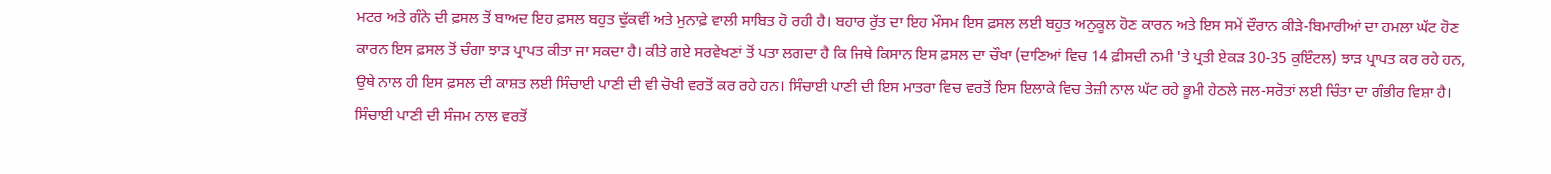ਮਟਰ ਅਤੇ ਗੰਨੇ ਦੀ ਫ਼ਸਲ ਤੋਂ ਬਾਅਦ ਇਹ ਫ਼ਸਲ ਬਹੁਤ ਢੁੱਕਵੀਂ ਅਤੇ ਮੁਨਾਫ਼ੇ ਵਾਲੀ ਸਾਬਿਤ ਹੋ ਰਹੀ ਹੈ। ਬਹਾਰ ਰੁੱਤ ਦਾ ਇਹ ਮੌਸਮ ਇਸ ਫ਼ਸਲ ਲਈ ਬਹੁਤ ਅਨੁਕੂਲ ਹੋਣ ਕਾਰਨ ਅਤੇ ਇਸ ਸਮੇਂ ਦੌਰਾਨ ਕੀੜੇ-ਬਿਮਾਰੀਆਂ ਦਾ ਹਮਲਾ ਘੱਟ ਹੋਣ ਕਾਰਨ ਇਸ ਫ਼ਸਲ ਤੋਂ ਚੰਗਾ ਝਾੜ ਪ੍ਰਾਪਤ ਕੀਤਾ ਜਾ ਸਕਦਾ ਹੈ। ਕੀਤੇ ਗਏ ਸਰਵੇਖਣਾਂ ਤੋਂ ਪਤਾ ਲਗਦਾ ਹੈ ਕਿ ਜਿਥੇ ਕਿਸਾਨ ਇਸ ਫ਼ਸਲ ਦਾ ਚੌਖਾ (ਦਾਣਿਆਂ ਵਿਚ 14 ਫ਼ੀਸਦੀ ਨਮੀ 'ਤੇ ਪ੍ਰਤੀ ਏਕੜ 30-35 ਕੁਇੰਟਲ) ਝਾੜ ਪ੍ਰਾਪਤ ਕਰ ਰਹੇ ਹਨ, ਉਥੇ ਨਾਲ ਹੀ ਇਸ ਫ਼ਸਲ ਦੀ ਕਾਸ਼ਤ ਲਈ ਸਿੰਚਾਈ ਪਾਣੀ ਦੀ ਵੀ ਚੋਖੀ ਵਰਤੋਂ ਕਰ ਰਹੇ ਹਨ। ਸਿੰਚਾਈ ਪਾਣੀ ਦੀ ਇਸ ਮਾਤਰਾ ਵਿਚ ਵਰਤੋਂ ਇਸ ਇਲਾਕੇ ਵਿਚ ਤੇਜ਼ੀ ਨਾਲ ਘੱਟ ਰਹੇ ਭੂਮੀ ਹੇਠਲੇ ਜਲ-ਸਰੋਤਾਂ ਲਈ ਚਿੰਤਾ ਦਾ ਗੰਭੀਰ ਵਿਸ਼ਾ ਹੈ। ਸਿੰਚਾਈ ਪਾਣੀ ਦੀ ਸੰਜਮ ਨਾਲ ਵਰਤੋਂ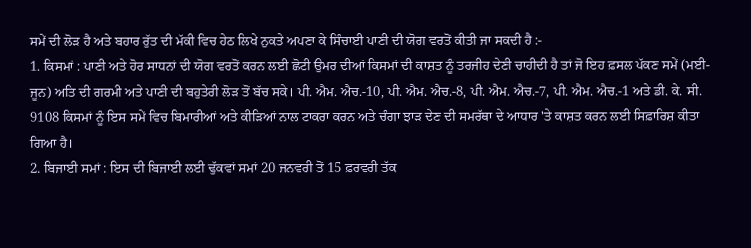ਸਮੇਂ ਦੀ ਲੋੜ ਹੈ ਅਤੇ ਬਹਾਰ ਰੁੱਤ ਦੀ ਮੱਕੀ ਵਿਚ ਹੇਠ ਲਿਖੇ ਨੁਕਤੇ ਅਪਣਾ ਕੇ ਸਿੰਚਾਈ ਪਾਣੀ ਦੀ ਯੋਗ ਵਰਤੋਂ ਕੀਤੀ ਜਾ ਸਕਦੀ ਹੈ :-
1. ਕਿਸਮਾਂ : ਪਾਣੀ ਅਤੇ ਹੋਰ ਸਾਧਨਾਂ ਦੀ ਯੋਗ ਵਰਤੋਂ ਕਰਨ ਲਈ ਛੋਟੀ ਉਮਰ ਦੀਆਂ ਕਿਸਮਾਂ ਦੀ ਕਾਸ਼ਤ ਨੂੰ ਤਰਜੀਹ ਦੇਣੀ ਚਾਹੀਦੀ ਹੈ ਤਾਂ ਜੋ ਇਹ ਫ਼ਸਲ ਪੱਕਣ ਸਮੇਂ (ਮਈ-ਜੂਨ) ਅਤਿ ਦੀ ਗਰਮੀ ਅਤੇ ਪਾਣੀ ਦੀ ਬਹੁਤੇਰੀ ਲੋੜ ਤੋਂ ਬੱਚ ਸਕੇ। ਪੀ. ਐਮ. ਐਚ.-10, ਪੀ. ਐਮ. ਐਚ.-8, ਪੀ. ਐਮ. ਐਚ.-7, ਪੀ. ਐਮ. ਐਚ.-1 ਅਤੇ ਡੀ. ਕੇ. ਸੀ. 9108 ਕਿਸਮਾਂ ਨੂੰ ਇਸ ਸਮੇਂ ਵਿਚ ਬਿਮਾਰੀਆਂ ਅਤੇ ਕੀੜਿਆਂ ਨਾਲ ਟਾਕਰਾ ਕਰਨ ਅਤੇ ਚੰਗਾ ਝਾੜ ਦੇਣ ਦੀ ਸਮਰੱਥਾ ਦੇ ਆਧਾਰ 'ਤੇ ਕਾਸ਼ਤ ਕਰਨ ਲਈ ਸਿਫ਼ਾਰਿਸ਼ ਕੀਤਾ ਗਿਆ ਹੈ।
2. ਬਿਜਾਈ ਸਮਾਂ : ਇਸ ਦੀ ਬਿਜਾਈ ਲਈ ਢੁੱਕਵਾਂ ਸਮਾਂ 20 ਜਨਵਰੀ ਤੋਂ 15 ਫ਼ਰਵਰੀ ਤੱਕ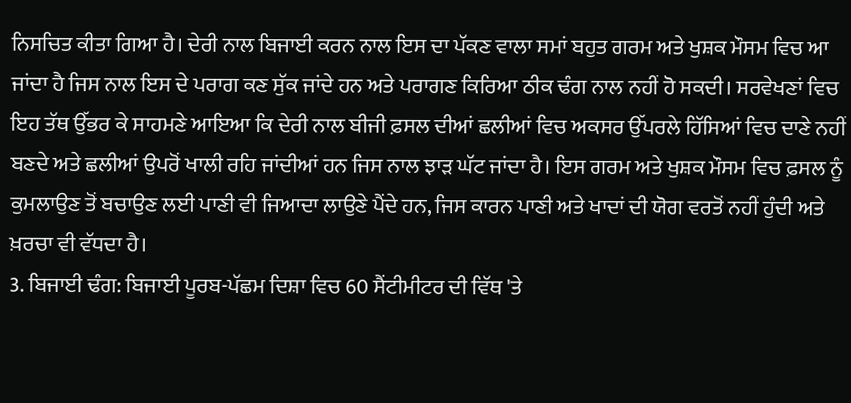ਨਿਸਚਿਤ ਕੀਤਾ ਗਿਆ ਹੈ। ਦੇਰੀ ਨਾਲ ਬਿਜਾਈ ਕਰਨ ਨਾਲ ਇਸ ਦਾ ਪੱਕਣ ਵਾਲਾ ਸਮਾਂ ਬਹੁਤ ਗਰਮ ਅਤੇ ਖੁਸ਼ਕ ਮੌਸਮ ਵਿਚ ਆ ਜਾਂਦਾ ਹੈ ਜਿਸ ਨਾਲ ਇਸ ਦੇ ਪਰਾਗ ਕਣ ਸੁੱਕ ਜਾਂਦੇ ਹਨ ਅਤੇ ਪਰਾਗਣ ਕਿਰਿਆ ਠੀਕ ਢੰਗ ਨਾਲ ਨਹੀਂ ਹੋ ਸਕਦੀ। ਸਰਵੇਖਣਾਂ ਵਿਚ ਇਹ ਤੱਥ ਉੱਭਰ ਕੇ ਸਾਹਮਣੇ ਆਇਆ ਕਿ ਦੇਰੀ ਨਾਲ ਬੀਜੀ ਫ਼ਸਲ ਦੀਆਂ ਛਲੀਆਂ ਵਿਚ ਅਕਸਰ ਉੱਪਰਲੇ ਹਿੱਸਿਆਂ ਵਿਚ ਦਾਣੇ ਨਹੀਂ ਬਣਦੇ ਅਤੇ ਛਲੀਆਂ ਉਪਰੋਂ ਖਾਲੀ ਰਹਿ ਜਾਂਦੀਆਂ ਹਨ ਜਿਸ ਨਾਲ ਝਾੜ ਘੱਟ ਜਾਂਦਾ ਹੈ। ਇਸ ਗਰਮ ਅਤੇ ਖੁਸ਼ਕ ਮੌਸਮ ਵਿਚ ਫ਼ਸਲ ਨੂੰ ਕੁਮਲਾਉਣ ਤੋਂ ਬਚਾਉਣ ਲਈ ਪਾਣੀ ਵੀ ਜਿਆਦਾ ਲਾਉਣੇ ਪੈਂਦੇ ਹਨ, ਜਿਸ ਕਾਰਨ ਪਾਣੀ ਅਤੇ ਖਾਦਾਂ ਦੀ ਯੋਗ ਵਰਤੋਂ ਨਹੀਂ ਹੁੰਦੀ ਅਤੇ ਖ਼ਰਚਾ ਵੀ ਵੱਧਦਾ ਹੈ।
3. ਬਿਜਾਈ ਢੰਗ: ਬਿਜਾਈ ਪੂਰਬ-ਪੱਛਮ ਦਿਸ਼ਾ ਵਿਚ 60 ਸੈਂਟੀਮੀਟਰ ਦੀ ਵਿੱਥ 'ਤੇ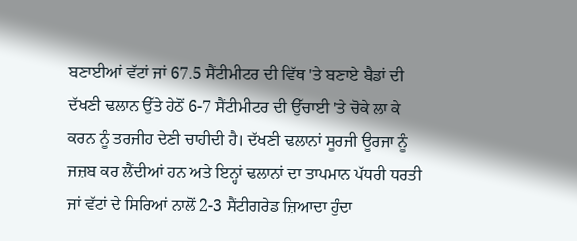ਬਣਾਈਆਂ ਵੱਟਾਂ ਜਾਂ 67.5 ਸੈਂਟੀਮੀਟਰ ਦੀ ਵਿੱਥ 'ਤੇ ਬਣਾਏ ਬੈਡਾਂ ਦੀ ਦੱਖਣੀ ਢਲਾਨ ਉੱਤੇ ਹੇਠੋਂ 6-7 ਸੈਂਟੀਮੀਟਰ ਦੀ ਉੱਚਾਈ 'ਤੇ ਚੋਕੇ ਲਾ ਕੇ ਕਰਨ ਨੂੰ ਤਰਜੀਹ ਦੇਣੀ ਚਾਹੀਦੀ ਹੈ। ਦੱਖਣੀ ਢਲਾਨਾਂ ਸੂਰਜੀ ਊਰਜਾ ਨੂੰ ਜਜ਼ਬ ਕਰ ਲੈਂਦੀਆਂ ਹਨ ਅਤੇ ਇਨ੍ਹਾਂ ਢਲਾਨਾਂ ਦਾ ਤਾਪਮਾਨ ਪੱਧਰੀ ਧਰਤੀ ਜਾਂ ਵੱਟਾਂ ਦੇ ਸਿਰਿਆਂ ਨਾਲੋਂ 2-3 ਸੈਂਟੀਗਰੇਡ ਜ਼ਿਆਦਾ ਹੁੰਦਾ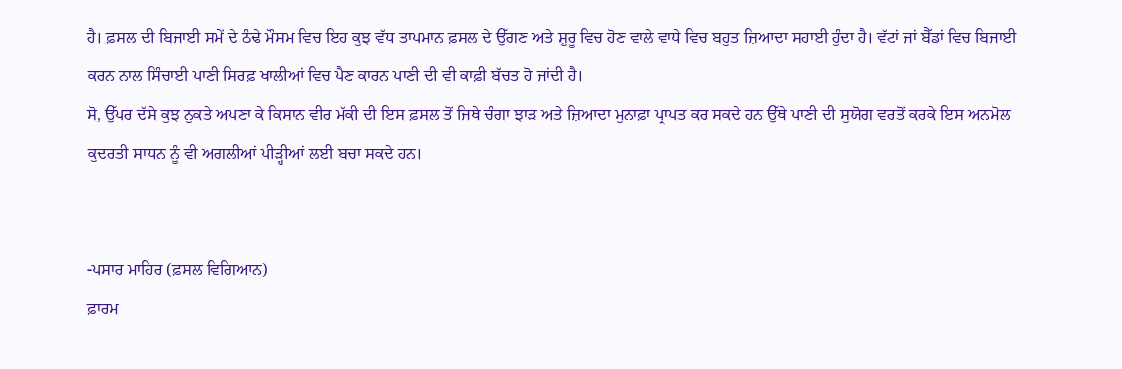ਹੈ। ਫ਼ਸਲ ਦੀ ਬਿਜਾਈ ਸਮੇਂ ਦੇ ਠੰਢੇ ਮੌਸਮ ਵਿਚ ਇਹ ਕੁਝ ਵੱਧ ਤਾਪਮਾਨ ਫ਼ਸਲ ਦੇ ਉੱਗਣ ਅਤੇ ਸ਼ੁਰੂ ਵਿਚ ਹੋਣ ਵਾਲੇ ਵਾਧੇ ਵਿਚ ਬਹੁਤ ਜ਼ਿਆਦਾ ਸਹਾਈ ਹੁੰਦਾ ਹੈ। ਵੱਟਾਂ ਜਾਂ ਬੈੱਡਾਂ ਵਿਚ ਬਿਜਾਈ ਕਰਨ ਨਾਲ ਸਿੰਚਾਈ ਪਾਣੀ ਸਿਰਫ਼ ਖਾਲੀਆਂ ਵਿਚ ਪੈਣ ਕਾਰਨ ਪਾਣੀ ਦੀ ਵੀ ਕਾਫ਼ੀ ਬੱਚਤ ਹੋ ਜਾਂਦੀ ਹੈ।
ਸੋ, ਉੱਪਰ ਦੱਸੇ ਕੁਝ ਨੁਕਤੇ ਅਪਣਾ ਕੇ ਕਿਸਾਨ ਵੀਰ ਮੱਕੀ ਦੀ ਇਸ ਫ਼ਸਲ ਤੋਂ ਜਿਥੇ ਚੰਗਾ ਝਾੜ ਅਤੇ ਜ਼ਿਆਦਾ ਮੁਨਾਫ਼ਾ ਪ੍ਰਾਪਤ ਕਰ ਸਕਦੇ ਹਨ ਉੱਥੇ ਪਾਣੀ ਦੀ ਸੁਯੋਗ ਵਰਤੋਂ ਕਰਕੇ ਇਸ ਅਨਮੋਲ ਕੁਦਰਤੀ ਸਾਧਨ ਨੂੰ ਵੀ ਅਗਲੀਆਂ ਪੀੜ੍ਹੀਆਂ ਲਈ ਬਚਾ ਸਕਦੇ ਹਨ।


-ਪਸਾਰ ਮਾਹਿਰ (ਫ਼ਸਲ ਵਿਗਿਆਨ)
ਫ਼ਾਰਮ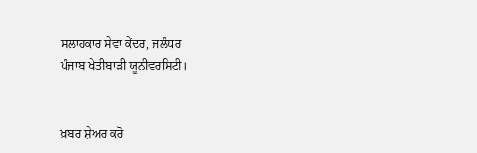ਸਲਾਹਕਾਰ ਸੇਵਾ ਕੇਂਦਰ, ਜਲੰਧਰ
ਪੰਜਾਬ ਖੇਤੀਬਾੜੀ ਯੂਨੀਵਰਸਿਟੀ।


ਖ਼ਬਰ ਸ਼ੇਅਰ ਕਰੋ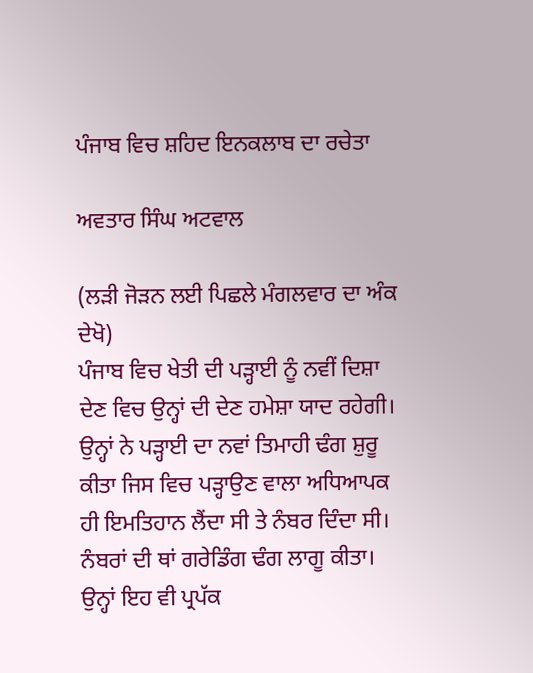ਪੰਜਾਬ ਵਿਚ ਸ਼ਹਿਦ ਇਨਕਲਾਬ ਦਾ ਰਚੇਤਾ

ਅਵਤਾਰ ਸਿੰਘ ਅਟਵਾਲ

(ਲੜੀ ਜੋੜਨ ਲਈ ਪਿਛਲੇ ਮੰਗਲਵਾਰ ਦਾ ਅੰਕ ਦੇਖੋ)
ਪੰਜਾਬ ਵਿਚ ਖੇਤੀ ਦੀ ਪੜ੍ਹਾਈ ਨੂੰ ਨਵੀਂ ਦਿਸ਼ਾ ਦੇਣ ਵਿਚ ਉਨ੍ਹਾਂ ਦੀ ਦੇਣ ਹਮੇਸ਼ਾ ਯਾਦ ਰਹੇਗੀ। ਉਨ੍ਹਾਂ ਨੇ ਪੜ੍ਹਾਈ ਦਾ ਨਵਾਂ ਤਿਮਾਹੀ ਢੰਗ ਸ਼ੁਰੂ ਕੀਤਾ ਜਿਸ ਵਿਚ ਪੜ੍ਹਾਉਣ ਵਾਲਾ ਅਧਿਆਪਕ ਹੀ ਇਮਤਿਹਾਨ ਲੈਂਦਾ ਸੀ ਤੇ ਨੰਬਰ ਦਿੰਦਾ ਸੀ। ਨੰਬਰਾਂ ਦੀ ਥਾਂ ਗਰੇਡਿੰਗ ਢੰਗ ਲਾਗੂ ਕੀਤਾ। ਉਨ੍ਹਾਂ ਇਹ ਵੀ ਪ੍ਰਪੱਕ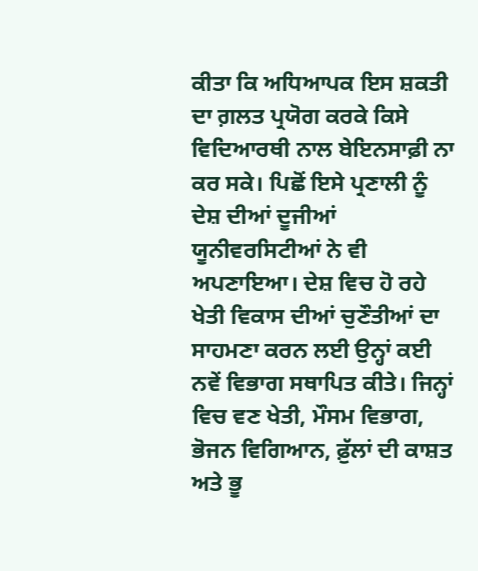ਕੀਤਾ ਕਿ ਅਧਿਆਪਕ ਇਸ ਸ਼ਕਤੀ ਦਾ ਗ਼ਲਤ ਪ੍ਰਯੋਗ ਕਰਕੇ ਕਿਸੇ ਵਿਦਿਆਰਥੀ ਨਾਲ ਬੇਇਨਸਾਫ਼ੀ ਨਾ ਕਰ ਸਕੇ। ਪਿਛੋਂ ਇਸੇ ਪ੍ਰਣਾਲੀ ਨੂੰ ਦੇਸ਼ ਦੀਆਂ ਦੂਜੀਆਂ ਯੂਨੀਵਰਸਿਟੀਆਂ ਨੇ ਵੀ ਅਪਣਾਇਆ। ਦੇਸ਼ ਵਿਚ ਹੋ ਰਹੇ ਖੇਤੀ ਵਿਕਾਸ ਦੀਆਂ ਚੁਣੌਤੀਆਂ ਦਾ ਸਾਹਮਣਾ ਕਰਨ ਲਈ ਉਨ੍ਹਾਂ ਕਈ ਨਵੇਂ ਵਿਭਾਗ ਸਥਾਪਿਤ ਕੀਤੇ। ਜਿਨ੍ਹਾਂ ਵਿਚ ਵਣ ਖੇਤੀ, ਮੌਸਮ ਵਿਭਾਗ, ਭੋਜਨ ਵਿਗਿਆਨ, ਫ਼ੁੱਲਾਂ ਦੀ ਕਾਸ਼ਤ ਅਤੇ ਭੂ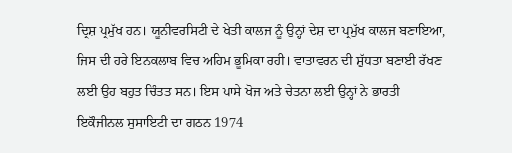ਦ੍ਰਿਸ਼ ਪ੍ਰਮੁੱਖ ਹਨ। ਯੂਨੀਵਰਸਿਟੀ ਦੇ ਖੇਤੀ ਕਾਲਜ ਨੂੰ ਉਨ੍ਹਾਂ ਦੇਸ਼ ਦਾ ਪ੍ਰਮੁੱਖ ਕਾਲਜ ਬਣਾਇਆ, ਜਿਸ ਦੀ ਹਰੇ ਇਨਕਲਾਬ ਵਿਚ ਅਹਿਮ ਭੂਮਿਕਾ ਰਹੀ। ਵਾਤਾਵਰਨ ਦੀ ਸ਼ੁੱਧਤਾ ਬਣਾਈ ਰੱਖਣ ਲਈ ਉਹ ਬਹੁਤ ਚਿੰਤਤ ਸਨ। ਇਸ ਪਾਸੇ ਖੋਜ ਅਤੇ ਚੇਤਨਾ ਲਈ ਉਨ੍ਹਾਂ ਨੇ ਭਾਰਤੀ ਇਕੌਜੀਨਲ ਸੁਸਾਇਟੀ ਦਾ ਗਠਨ 1974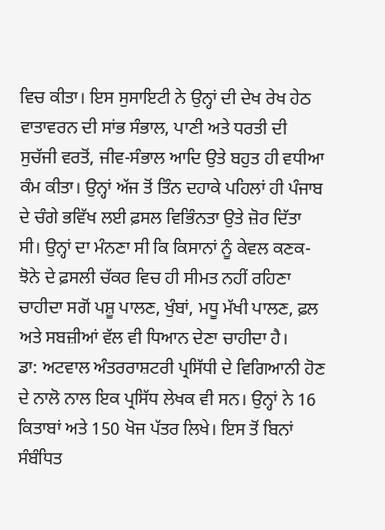ਵਿਚ ਕੀਤਾ। ਇਸ ਸੁਸਾਇਟੀ ਨੇ ਉਨ੍ਹਾਂ ਦੀ ਦੇਖ ਰੇਖ ਹੇਠ ਵਾਤਾਵਰਨ ਦੀ ਸਾਂਭ ਸੰਭਾਲ, ਪਾਣੀ ਅਤੇ ਧਰਤੀ ਦੀ ਸੁਚੱਜੀ ਵਰਤੋਂ, ਜੀਵ-ਸੰਭਾਲ ਆਦਿ ਉਤੇ ਬਹੁਤ ਹੀ ਵਧੀਆ ਕੰਮ ਕੀਤਾ। ਉਨ੍ਹਾਂ ਅੱਜ ਤੋਂ ਤਿੰਨ ਦਹਾਕੇ ਪਹਿਲਾਂ ਹੀ ਪੰਜਾਬ ਦੇ ਚੰਗੇ ਭਵਿੱਖ ਲਈ ਫ਼ਸਲ ਵਿਭਿੰਨਤਾ ਉਤੇ ਜ਼ੋਰ ਦਿੱਤਾ ਸੀ। ਉਨ੍ਹਾਂ ਦਾ ਮੰਨਣਾ ਸੀ ਕਿ ਕਿਸਾਨਾਂ ਨੂੰ ਕੇਵਲ ਕਣਕ-ਝੋਨੇ ਦੇ ਫ਼ਸਲੀ ਚੱਕਰ ਵਿਚ ਹੀ ਸੀਮਤ ਨਹੀਂ ਰਹਿਣਾ ਚਾਹੀਦਾ ਸਗੋਂ ਪਸ਼ੂ ਪਾਲਣ, ਖੁੰਬਾਂ, ਮਧੂ ਮੱਖੀ ਪਾਲਣ, ਫ਼ਲ ਅਤੇ ਸਬਜ਼ੀਆਂ ਵੱਲ ਵੀ ਧਿਆਨ ਦੇਣਾ ਚਾਹੀਦਾ ਹੈ।
ਡਾ: ਅਟਵਾਲ ਅੰਤਰਰਾਸ਼ਟਰੀ ਪ੍ਰਸਿੱਧੀ ਦੇ ਵਿਗਿਆਨੀ ਹੋਣ ਦੇ ਨਾਲੋ ਨਾਲ ਇਕ ਪ੍ਰਸਿੱਧ ਲੇਖਕ ਵੀ ਸਨ। ਉਨ੍ਹਾਂ ਨੇ 16 ਕਿਤਾਬਾਂ ਅਤੇ 150 ਖੋਜ ਪੱਤਰ ਲਿਖੇ। ਇਸ ਤੋਂ ਬਿਨਾਂ ਸੰਬੰਧਿਤ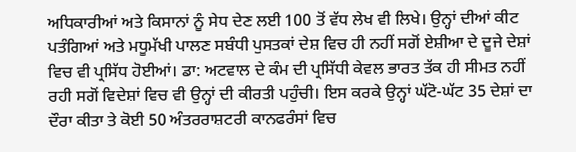ਅਧਿਕਾਰੀਆਂ ਅਤੇ ਕਿਸਾਨਾਂ ਨੂੰ ਸੇਧ ਦੇਣ ਲਈ 100 ਤੋਂ ਵੱਧ ਲੇਖ ਵੀ ਲਿਖੇ। ਉਨ੍ਹਾਂ ਦੀਆਂ ਕੀਟ ਪਤੰਗਿਆਂ ਅਤੇ ਮਧੂਮੱਖੀ ਪਾਲਣ ਸਬੰਧੀ ਪੁਸਤਕਾਂ ਦੇਸ਼ ਵਿਚ ਹੀ ਨਹੀਂ ਸਗੋਂ ਏਸ਼ੀਆ ਦੇ ਦੂਜੇ ਦੇਸ਼ਾਂ ਵਿਚ ਵੀ ਪ੍ਰਸਿੱਧ ਹੋਈਆਂ। ਡਾ: ਅਟਵਾਲ ਦੇ ਕੰਮ ਦੀ ਪ੍ਰਸਿੱਧੀ ਕੇਵਲ ਭਾਰਤ ਤੱਕ ਹੀ ਸੀਮਤ ਨਹੀਂ ਰਹੀ ਸਗੋਂ ਵਿਦੇਸ਼ਾਂ ਵਿਚ ਵੀ ਉਨ੍ਹਾਂ ਦੀ ਕੀਰਤੀ ਪਹੁੰਚੀ। ਇਸ ਕਰਕੇ ਉਨ੍ਹਾਂ ਘੱਟੋ-ਘੱਟ 35 ਦੇਸ਼ਾਂ ਦਾ ਦੌਰਾ ਕੀਤਾ ਤੇ ਕੋਈ 50 ਅੰਤਰਰਾਸ਼ਟਰੀ ਕਾਨਫਰੰਸਾਂ ਵਿਚ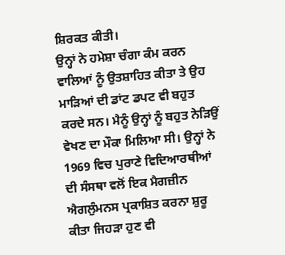ਸ਼ਿਰਕਤ ਕੀਤੀ।
ਉਨ੍ਹਾਂ ਨੇ ਹਮੇਸ਼ਾ ਚੰਗਾ ਕੰਮ ਕਰਨ ਵਾਲਿਆਂ ਨੂੰ ਉਤਸ਼ਾਹਿਤ ਕੀਤਾ ਤੇ ਉਹ ਮਾੜਿਆਂ ਦੀ ਡਾਂਟ ਡਪਟ ਵੀ ਬਹੁਤ ਕਰਦੇ ਸਨ। ਮੈਨੂੰ ਉਨ੍ਹਾਂ ਨੂੰ ਬਹੁਤ ਨੇੜਿਉਂ ਵੇਖਣ ਦਾ ਮੌਕਾ ਮਿਲਿਆ ਸੀ। ਉਨ੍ਹਾਂ ਨੇ 1969 ਵਿਚ ਪੁਰਾਣੇ ਵਿਦਿਆਰਥੀਆਂ ਦੀ ਸੰਸਥਾ ਵਲੋਂ ਇਕ ਮੈਗਜ਼ੀਨ ਐਗਲੁੰਮਨਸ ਪ੍ਰਕਾਸ਼ਿਤ ਕਰਨਾ ਸ਼ੁਰੂ ਕੀਤਾ ਜਿਹੜਾ ਹੁਣ ਵੀ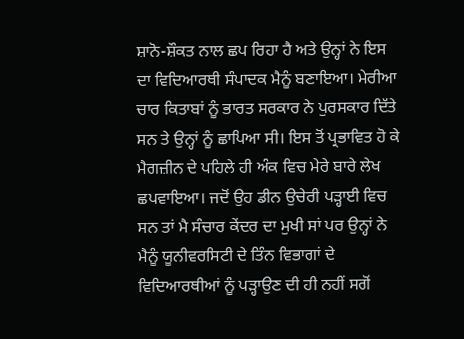ਸ਼ਾਨੋ-ਸ਼ੌਕਤ ਨਾਲ ਛਪ ਰਿਹਾ ਹੈ ਅਤੇ ਉਨ੍ਹਾਂ ਨੇ ਇਸ ਦਾ ਵਿਦਿਆਰਥੀ ਸੰਪਾਦਕ ਮੈਨੂੰ ਬਣਾਇਆ। ਮੇਰੀਆ ਚਾਰ ਕਿਤਾਬਾਂ ਨੂੰ ਭਾਰਤ ਸਰਕਾਰ ਨੇ ਪੁਰਸਕਾਰ ਦਿੱਤੇ ਸਨ ਤੇ ਉਨ੍ਹਾਂ ਨੂੰ ਛਾਪਿਆ ਸੀ। ਇਸ ਤੋਂ ਪ੍ਰਭਾਵਿਤ ਹੋ ਕੇ ਮੈਗਜ਼ੀਨ ਦੇ ਪਹਿਲੇ ਹੀ ਅੰਕ ਵਿਚ ਮੇਰੇ ਬਾਰੇ ਲੇਖ ਛਪਵਾਇਆ। ਜਦੋਂ ਉਹ ਡੀਨ ਉਚੇਰੀ ਪੜ੍ਹਾਈ ਵਿਚ ਸਨ ਤਾਂ ਮੈ ਸੰਚਾਰ ਕੇਂਦਰ ਦਾ ਮੁਖੀ ਸਾਂ ਪਰ ਉਨ੍ਹਾਂ ਨੇ ਮੈਨੂੰ ਯੂਨੀਵਰਸਿਟੀ ਦੇ ਤਿੰਨ ਵਿਭਾਗਾਂ ਦੇ ਵਿਦਿਆਰਥੀਆਂ ਨੂੰ ਪੜ੍ਹਾਉਣ ਦੀ ਹੀ ਨਹੀਂ ਸਗੋਂ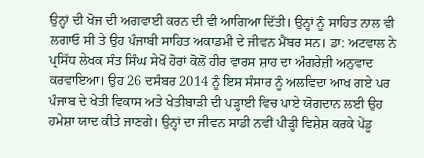ਉਨ੍ਹਾਂ ਦੀ ਖੋਜ ਦੀ ਅਗਵਾਈ ਕਰਨ ਦੀ ਵੀ ਆਗਿਆ ਦਿੱਤੀ। ਉਨ੍ਹਾਂ ਨੂੰ ਸਾਹਿਤ ਨਾਲ ਵੀ ਲਗਾਓ ਸੀ ਤੇ ਉਹ ਪੰਜਾਬੀ ਸਾਹਿਤ ਅਕਾਡਮੀ ਦੇ ਜੀਵਨ ਮੈਂਬਰ ਸਨ। ਡਾ: ਅਟਵਾਲ ਨੇ ਪ੍ਰਸਿੱਧ ਲੇਖਕ ਸੰਤ ਸਿੰਘ ਸੇਖੋਂ ਹੋਰਾਂ ਕੋਲੋਂ ਹੀਰ ਵਾਰਸ ਸ਼ਾਹ ਦਾ ਅੰਗਰੇਜ਼ੀ ਅਨੁਵਾਦ ਕਰਵਾਇਆ। ਉਹ 26 ਦਸੰਬਰ 2014 ਨੂੰ ਇਸ ਸੰਸਾਰ ਨੂੰ ਅਲਵਿਦਾ ਆਖ ਗਏ ਪਰ ਪੰਜਾਬ ਦੇ ਖੇਤੀ ਵਿਕਾਸ ਅਤੇ ਖੇਤੀਬਾੜੀ ਦੀ ਪੜ੍ਹਾਈ ਵਿਚ ਪਾਏ ਯੋਗਦਾਨ ਲਈ ਉਹ ਹਮੇਸ਼ਾ ਯਾਦ ਕੀਤੇ ਜਾਣਗੇ। ਉਨ੍ਹਾਂ ਦਾ ਜੀਵਨ ਸਾਡੀ ਨਵੀਂ ਪੀੜ੍ਹੀ ਵਿਸ਼ੇਸ਼ ਕਰਕੇ ਪੇਂਡੂ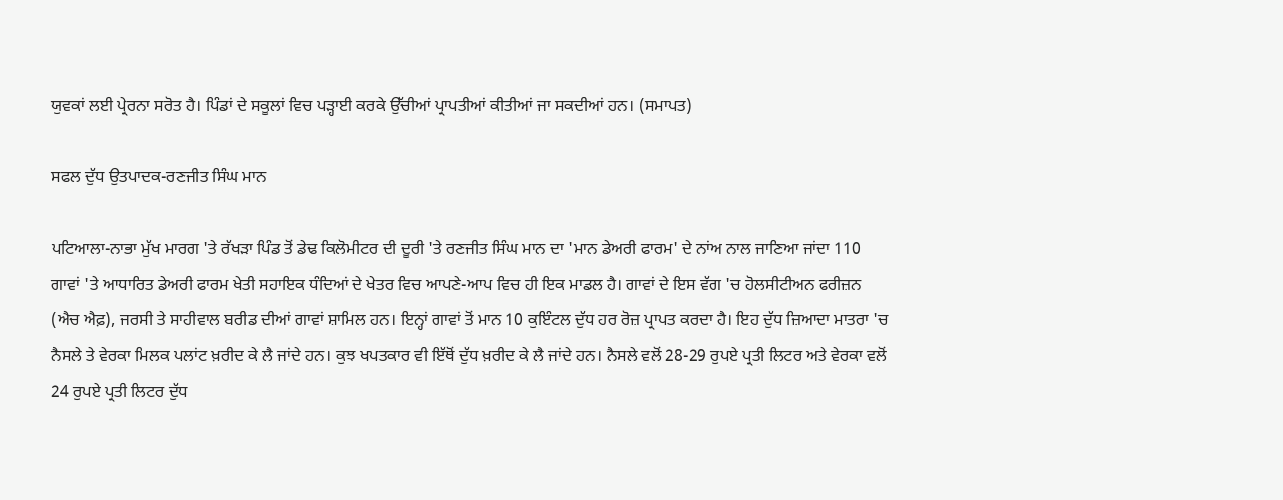ਯੁਵਕਾਂ ਲਈ ਪ੍ਰੇਰਨਾ ਸਰੋਤ ਹੈ। ਪਿੰਡਾਂ ਦੇ ਸਕੂਲਾਂ ਵਿਚ ਪੜ੍ਹਾਈ ਕਰਕੇ ਉੱਚੀਆਂ ਪ੍ਰਾਪਤੀਆਂ ਕੀਤੀਆਂ ਜਾ ਸਕਦੀਆਂ ਹਨ। (ਸਮਾਪਤ)

ਸਫਲ ਦੁੱਧ ਉਤਪਾਦਕ-ਰਣਜੀਤ ਸਿੰਘ ਮਾਨ

ਪਟਿਆਲਾ-ਨਾਭਾ ਮੁੱਖ ਮਾਰਗ 'ਤੇ ਰੱਖੜਾ ਪਿੰਡ ਤੋਂ ਡੇਢ ਕਿਲੋਮੀਟਰ ਦੀ ਦੂਰੀ 'ਤੇ ਰਣਜੀਤ ਸਿੰਘ ਮਾਨ ਦਾ 'ਮਾਨ ਡੇਅਰੀ ਫਾਰਮ' ਦੇ ਨਾਂਅ ਨਾਲ ਜਾਣਿਆ ਜਾਂਦਾ 110 ਗਾਵਾਂ 'ਤੇ ਆਧਾਰਿਤ ਡੇਅਰੀ ਫਾਰਮ ਖੇਤੀ ਸਹਾਇਕ ਧੰਦਿਆਂ ਦੇ ਖੇਤਰ ਵਿਚ ਆਪਣੇ-ਆਪ ਵਿਚ ਹੀ ਇਕ ਮਾਡਲ ਹੈ। ਗਾਵਾਂ ਦੇ ਇਸ ਵੱਗ 'ਚ ਹੋਲਸੀਟੀਅਨ ਫਰੀਜ਼ਨ (ਐਚ ਐਫ਼), ਜਰਸੀ ਤੇ ਸਾਹੀਵਾਲ ਬਰੀਡ ਦੀਆਂ ਗਾਵਾਂ ਸ਼ਾਮਿਲ ਹਨ। ਇਨ੍ਹਾਂ ਗਾਵਾਂ ਤੋਂ ਮਾਨ 10 ਕੁਇੰਟਲ ਦੁੱਧ ਹਰ ਰੋਜ਼ ਪ੍ਰਾਪਤ ਕਰਦਾ ਹੈ। ਇਹ ਦੁੱਧ ਜ਼ਿਆਦਾ ਮਾਤਰਾ 'ਚ ਨੈਸਲੇ ਤੇ ਵੇਰਕਾ ਮਿਲਕ ਪਲਾਂਟ ਖ਼ਰੀਦ ਕੇ ਲੈ ਜਾਂਦੇ ਹਨ। ਕੁਝ ਖਪਤਕਾਰ ਵੀ ਇੱਥੋਂ ਦੁੱਧ ਖ਼ਰੀਦ ਕੇ ਲੈ ਜਾਂਦੇ ਹਨ। ਨੈਸਲੇ ਵਲੋਂ 28-29 ਰੁਪਏ ਪ੍ਰਤੀ ਲਿਟਰ ਅਤੇ ਵੇਰਕਾ ਵਲੋਂ 24 ਰੁਪਏ ਪ੍ਰਤੀ ਲਿਟਰ ਦੁੱਧ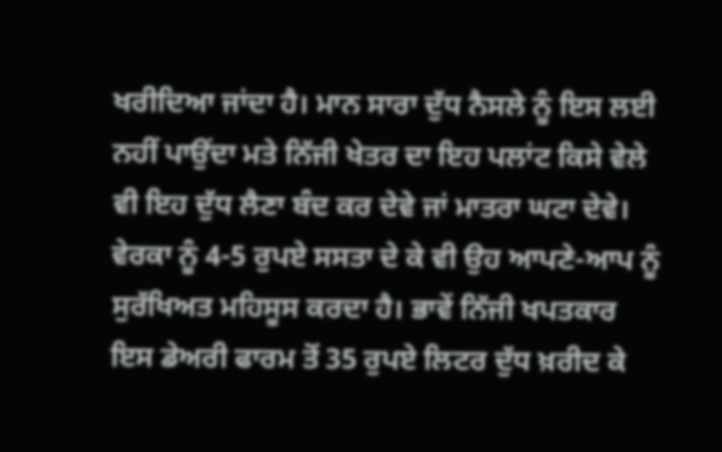ਖਰੀਦਿਆ ਜਾਂਦਾ ਹੈ। ਮਾਨ ਸਾਰਾ ਦੁੱਧ ਨੈਸਲੇ ਨੂੰ ਇਸ ਲਈ ਨਹੀਂ ਪਾਉਂਦਾ ਮਤੇ ਨਿੱਜੀ ਖੇਤਰ ਦਾ ਇਹ ਪਲਾਂਟ ਕਿਸੇ ਵੇਲੇ ਵੀ ਇਹ ਦੁੱਧ ਲੈਣਾ ਬੰਦ ਕਰ ਦੇਵੇ ਜਾਂ ਮਾਤਰਾ ਘਟਾ ਦੇਵੇ। ਵੇਰਕਾ ਨੂੰ 4-5 ਰੁਪਏ ਸਸਤਾ ਦੇ ਕੇ ਵੀ ਉਹ ਆਪਣੇ-ਆਪ ਨੂੰ ਸੁਰੱਖਿਅਤ ਮਹਿਸੂਸ ਕਰਦਾ ਹੈ। ਭਾਵੇਂ ਨਿੱਜੀ ਖਪਤਕਾਰ ਇਸ ਡੇਅਰੀ ਫਾਰਮ ਤੋਂ 35 ਰੁਪਏ ਲਿਟਰ ਦੁੱਧ ਖ਼ਰੀਦ ਕੇ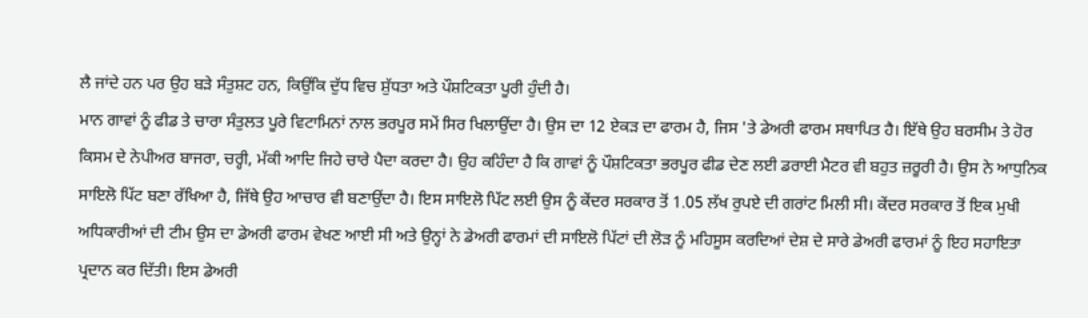ਲੈ ਜਾਂਦੇ ਹਨ ਪਰ ਉਹ ਬੜੇ ਸੰਤੁਸ਼ਟ ਹਨ, ਕਿਉਂਕਿ ਦੁੱਧ ਵਿਚ ਸ਼ੁੱਧਤਾ ਅਤੇ ਪੌਸ਼ਟਿਕਤਾ ਪੂਰੀ ਹੁੰਦੀ ਹੈ।
ਮਾਨ ਗਾਵਾਂ ਨੂੰ ਫੀਡ ਤੇ ਚਾਰਾ ਸੰਤੁਲਤ ਪੂਰੇ ਵਿਟਾਮਿਨਾਂ ਨਾਲ ਭਰਪੂਰ ਸਮੇਂ ਸਿਰ ਖਿਲਾਉਂਦਾ ਹੈ। ਉਸ ਦਾ 12 ਏਕੜ ਦਾ ਫਾਰਮ ਹੈ, ਜਿਸ 'ਤੇ ਡੇਅਰੀ ਫਾਰਮ ਸਥਾਪਿਤ ਹੈ। ਇੱਥੇ ਉਹ ਬਰਸੀਮ ਤੇ ਹੋਰ ਕਿਸਮ ਦੇ ਨੇਪੀਅਰ ਬਾਜਰਾ, ਚਰ੍ਹੀ, ਮੱਕੀ ਆਦਿ ਜਿਹੇ ਚਾਰੇ ਪੈਦਾ ਕਰਦਾ ਹੈ। ਉਹ ਕਹਿੰਦਾ ਹੈ ਕਿ ਗਾਵਾਂ ਨੂੰ ਪੌਸ਼ਟਿਕਤਾ ਭਰਪੂਰ ਫੀਡ ਦੇਣ ਲਈ ਡਰਾਈ ਮੈਟਰ ਵੀ ਬਹੁਤ ਜ਼ਰੂਰੀ ਹੈ। ਉਸ ਨੇ ਆਧੁਨਿਕ ਸਾਇਲੋ ਪਿੱਟ ਬਣਾ ਰੱਖਿਆ ਹੈ, ਜਿੱਥੇ ਉਹ ਆਚਾਰ ਵੀ ਬਣਾਉਂਦਾ ਹੈ। ਇਸ ਸਾਇਲੋ ਪਿੱਟ ਲਈ ਉਸ ਨੂੰ ਕੇਂਦਰ ਸਰਕਾਰ ਤੋਂ 1.05 ਲੱਖ ਰੁਪਏ ਦੀ ਗਰਾਂਟ ਮਿਲੀ ਸੀ। ਕੇਂਦਰ ਸਰਕਾਰ ਤੋਂ ਇਕ ਮੁਖੀ ਅਧਿਕਾਰੀਆਂ ਦੀ ਟੀਮ ਉਸ ਦਾ ਡੇਅਰੀ ਫਾਰਮ ਵੇਖਣ ਆਈ ਸੀ ਅਤੇ ਉਨ੍ਹਾਂ ਨੇ ਡੇਅਰੀ ਫਾਰਮਾਂ ਦੀ ਸਾਇਲੋ ਪਿੱਟਾਂ ਦੀ ਲੋੜ ਨੂੰ ਮਹਿਸੂਸ ਕਰਦਿਆਂ ਦੇਸ਼ ਦੇ ਸਾਰੇ ਡੇਅਰੀ ਫਾਰਮਾਂ ਨੂੰ ਇਹ ਸਹਾਇਤਾ ਪ੍ਰਦਾਨ ਕਰ ਦਿੱਤੀ। ਇਸ ਡੇਅਰੀ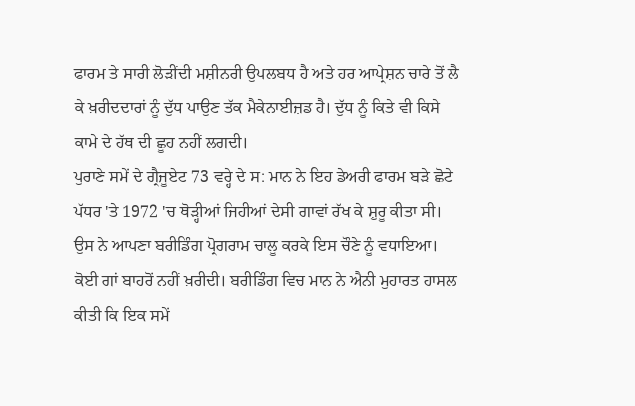ਫਾਰਮ ਤੇ ਸਾਰੀ ਲੋੜੀਂਦੀ ਮਸ਼ੀਨਰੀ ਉਪਲਬਧ ਹੈ ਅਤੇ ਹਰ ਆਪ੍ਰੇਸ਼ਨ ਚਾਰੇ ਤੋਂ ਲੈ ਕੇ ਖ਼ਰੀਦਦਾਰਾਂ ਨੂੰ ਦੁੱਧ ਪਾਉਣ ਤੱਕ ਮੈਕੇਨਾਈਜ਼ਡ ਹੈ। ਦੁੱਧ ਨੂੰ ਕਿਤੇ ਵੀ ਕਿਸੇ ਕਾਮੇ ਦੇ ਹੱਥ ਦੀ ਛੂਹ ਨਹੀਂ ਲਗਦੀ।
ਪੁਰਾਣੇ ਸਮੇਂ ਦੇ ਗ੍ਰੈਜੂਏਟ 73 ਵਰ੍ਹੇ ਦੇ ਸ: ਮਾਨ ਨੇ ਇਹ ਡੇਅਰੀ ਫਾਰਮ ਬੜੇ ਛੋਟੇ ਪੱਧਰ 'ਤੇ 1972 'ਚ ਥੋੜ੍ਹੀਆਂ ਜਿਹੀਆਂ ਦੇਸੀ ਗਾਵਾਂ ਰੱਖ ਕੇ ਸ਼ੁਰੂ ਕੀਤਾ ਸੀ। ਉਸ ਨੇ ਆਪਣਾ ਬਰੀਡਿੰਗ ਪ੍ਰੋਗਰਾਮ ਚਾਲੂ ਕਰਕੇ ਇਸ ਚੌਣੇ ਨੂੰ ਵਧਾਇਆ। ਕੋਈ ਗਾਂ ਬਾਹਰੋਂ ਨਹੀਂ ਖ਼ਰੀਦੀ। ਬਰੀਡਿੰਗ ਵਿਚ ਮਾਨ ਨੇ ਐਨੀ ਮੁਹਾਰਤ ਹਾਸਲ ਕੀਤੀ ਕਿ ਇਕ ਸਮੇਂ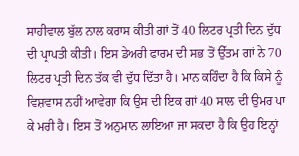ਸਾਹੀਵਾਲ ਬੁੱਲ ਨਾਲ ਕਰਾਸ ਕੀਤੀ ਗਾਂ ਤੋਂ 40 ਲਿਟਰ ਪ੍ਰਤੀ ਦਿਨ ਦੁੱਧ ਦੀ ਪ੍ਰਾਪਤੀ ਕੀਤੀ। ਇਸ ਡੇਅਰੀ ਫਾਰਮ ਦੀ ਸਭ ਤੋਂ ਉੱਤਮ ਗਾਂ ਨੇ 70 ਲਿਟਰ ਪ੍ਰਤੀ ਦਿਨ ਤੱਕ ਵੀ ਦੁੱਧ ਦਿੱਤਾ ਹੈ। ਮਾਨ ਕਹਿੰਦਾ ਹੈ ਕਿ ਕਿਸੇ ਨੂੰ ਵਿਸ਼ਵਾਸ ਨਹੀਂ ਆਵੇਗਾ ਕਿ ਉਸ ਦੀ ਇਕ ਗਾਂ 40 ਸਾਲ ਦੀ ਉਮਰ ਪਾ ਕੇ ਮਰੀ ਹੈ। ਇਸ ਤੋਂ ਅਨੁਮਾਨ ਲਾਇਆ ਜਾ ਸਕਦਾ ਹੈ ਕਿ ਉਹ ਇਨ੍ਹਾਂ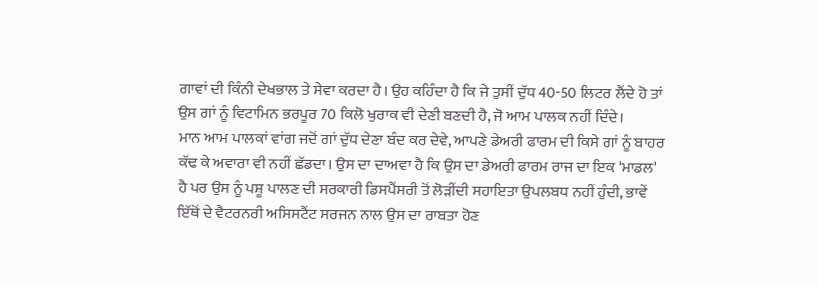ਗਾਵਾਂ ਦੀ ਕਿੰਨੀ ਦੇਖਭਾਲ ਤੇ ਸੇਵਾ ਕਰਦਾ ਹੈ। ਉਹ ਕਹਿੰਦਾ ਹੈ ਕਿ ਜੇ ਤੁਸੀਂ ਦੁੱਧ 40-50 ਲਿਟਰ ਲੈਂਦੇ ਹੋ ਤਾਂ ਉਸ ਗਾਂ ਨੂੰ ਵਿਟਾਮਿਨ ਭਰਪੂਰ 70 ਕਿਲੋ ਖੁਰਾਕ ਵੀ ਦੇਣੀ ਬਣਦੀ ਹੈ, ਜੋ ਆਮ ਪਾਲਕ ਨਹੀਂ ਦਿੰਦੇ।
ਮਾਨ ਆਮ ਪਾਲਕਾਂ ਵਾਂਗ ਜਦੋਂ ਗਾਂ ਦੁੱਧ ਦੇਣਾ ਬੰਦ ਕਰ ਦੇਵੇ, ਆਪਣੇ ਡੇਅਰੀ ਫਾਰਮ ਦੀ ਕਿਸੇ ਗਾਂ ਨੂੰ ਬਾਹਰ ਕੱਢ ਕੇ ਅਵਾਰਾ ਵੀ ਨਹੀਂ ਛੱਡਦਾ। ਉਸ ਦਾ ਦਾਅਵਾ ਹੈ ਕਿ ਉਸ ਦਾ ਡੇਅਰੀ ਫਾਰਮ ਰਾਜ ਦਾ ਇਕ 'ਮਾਡਲ' ਹੈ ਪਰ ਉਸ ਨੂੰ ਪਸ਼ੂ ਪਾਲਣ ਦੀ ਸਰਕਾਰੀ ਡਿਸਪੈਂਸਰੀ ਤੋਂ ਲੋੜੀਂਦੀ ਸਹਾਇਤਾ ਉਪਲਬਧ ਨਹੀਂ ਹੁੰਦੀ, ਭਾਵੇਂ ਇੱਥੋਂ ਦੇ ਵੈਟਰਨਰੀ ਅਸਿਸਟੈਂਟ ਸਰਜਨ ਨਾਲ ਉਸ ਦਾ ਰਾਬਤਾ ਹੋਣ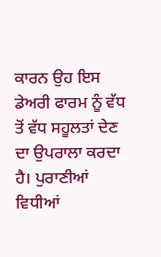ਕਾਰਨ ਉਹ ਇਸ ਡੇਅਰੀ ਫਾਰਮ ਨੂੰ ਵੱਧ ਤੋਂ ਵੱਧ ਸਹੂਲਤਾਂ ਦੇਣ ਦਾ ਉਪਰਾਲਾ ਕਰਦਾ ਹੈ। ਪੁਰਾਣੀਆਂ ਵਿਧੀਆਂ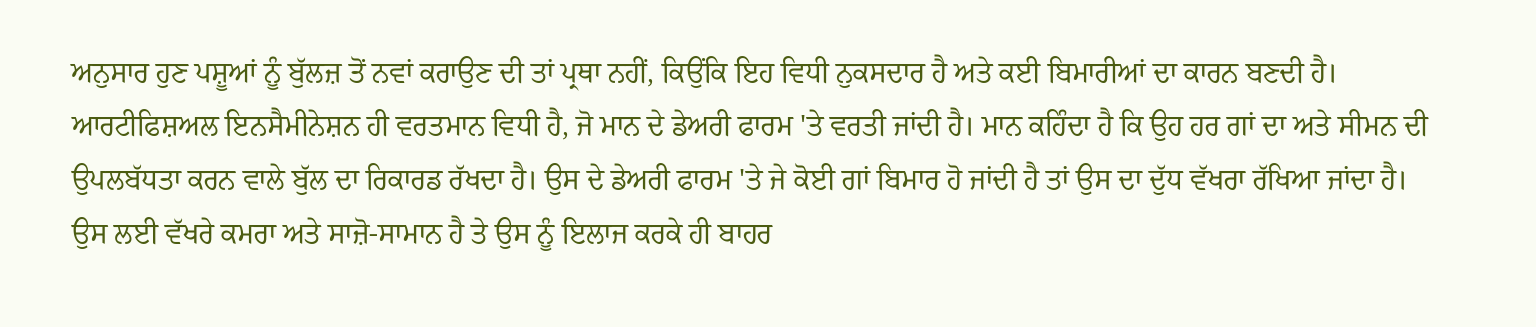ਅਨੁਸਾਰ ਹੁਣ ਪਸ਼ੂਆਂ ਨੂੰ ਬੁੱਲਜ਼ ਤੋਂ ਨਵਾਂ ਕਰਾਉਣ ਦੀ ਤਾਂ ਪ੍ਰਥਾ ਨਹੀਂ, ਕਿਉਂਕਿ ਇਹ ਵਿਧੀ ਨੁਕਸਦਾਰ ਹੈ ਅਤੇ ਕਈ ਬਿਮਾਰੀਆਂ ਦਾ ਕਾਰਨ ਬਣਦੀ ਹੈ। ਆਰਟੀਫਿਸ਼ਅਲ ਇਨਸੈਮੀਨੇਸ਼ਨ ਹੀ ਵਰਤਮਾਨ ਵਿਧੀ ਹੈ, ਜੋ ਮਾਨ ਦੇ ਡੇਅਰੀ ਫਾਰਮ 'ਤੇ ਵਰਤੀ ਜਾਂਦੀ ਹੈ। ਮਾਨ ਕਹਿੰਦਾ ਹੈ ਕਿ ਉਹ ਹਰ ਗਾਂ ਦਾ ਅਤੇ ਸੀਮਨ ਦੀ ਉਪਲਬੱਧਤਾ ਕਰਨ ਵਾਲੇ ਬੁੱਲ ਦਾ ਰਿਕਾਰਡ ਰੱਖਦਾ ਹੈ। ਉਸ ਦੇ ਡੇਅਰੀ ਫਾਰਮ 'ਤੇ ਜੇ ਕੋਈ ਗਾਂ ਬਿਮਾਰ ਹੋ ਜਾਂਦੀ ਹੈ ਤਾਂ ਉਸ ਦਾ ਦੁੱਧ ਵੱਖਰਾ ਰੱਖਿਆ ਜਾਂਦਾ ਹੈ। ਉਸ ਲਈ ਵੱਖਰੇ ਕਮਰਾ ਅਤੇ ਸਾਜ਼ੋ-ਸਾਮਾਨ ਹੈ ਤੇ ਉਸ ਨੂੰ ਇਲਾਜ ਕਰਕੇ ਹੀ ਬਾਹਰ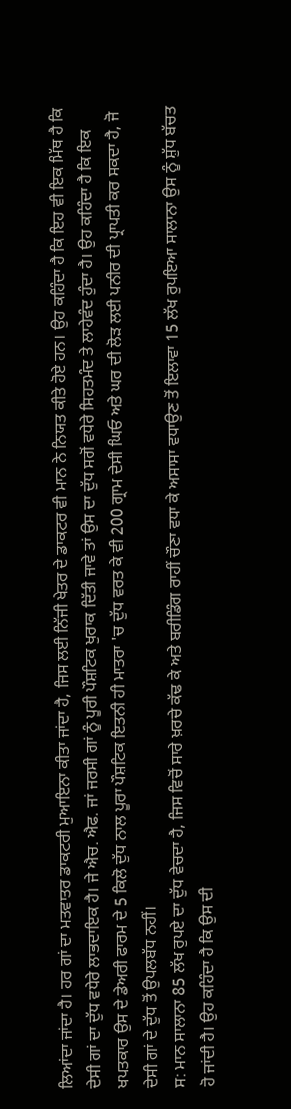ਲਿਆਂਦਾ ਜਾਂਦਾ ਹੈ। ਹਰ ਗਾਂ ਦਾ ਮਤਵਾਤਰ ਡਾਕਟਰੀ ਮੁਆਇਨਾ ਕੀਤਾ ਜਾਂਦਾ ਹੈ, ਜਿਸ ਲਈ ਨਿੱਜੀ ਖੇਤਰ ਦੇ ਡਾਕਟਰ ਵੀ ਮਾਨ ਨੇ ਨਿਯਤ ਕੀਤੇ ਹੋਏ ਹਨ। ਉਹ ਕਹਿੰਦਾ ਹੈ ਕਿ ਇਹ ਵੀ ਇਕ ਮਿੱਥ ਹੈ ਕਿ ਦੇਸੀ ਗਾਂ ਦਾ ਦੁੱਧ ਵਧੇਰੇ ਲਾਭਦਾਇਕ ਹੈ। ਜੇ ਐਚ. ਐਫ. ਜਾਂ ਜਰਸੀ ਗਾਂ ਨੂੰ ਪੂਰੀ ਪੌਸ਼ਟਿਕ ਖੁਰਾਕ ਦਿੱਤੀ ਜਾਵੇ ਤਾਂ ਉਸ ਦਾ ਦੁੱਧ ਸਗੋਂ ਵਧੇਰੇ ਸਿਹਤਮੰਦ ਤੇ ਲਾਹੇਵੰਦ ਹੁੰਦਾ ਹੈ। ਉਹ ਕਹਿੰਦਾ ਹੈ ਕਿ ਇਕ ਖਪਤਕਾਰ ਉਸ ਦੇ ਡੇਅਰੀ ਫਾਰਮ ਦੇ 5 ਕਿਲੋ ਦੁੱਧ ਨਾਲ ਪੂਰਾ ਪੌਸ਼ਟਿਕ ਇਤਨੀ ਹੀ ਮਾਤਰਾ 'ਚ ਦੁੱਧ ਵਰਤ ਕੇ ਵੀ 200 ਗ੍ਰਾਮ ਦੇਸੀ ਘਿਓ ਅਤੇ ਘਰ ਦੀ ਲੋੜ ਲਈ ਪਨੀਰ ਦੀ ਪ੍ਰਾਪਤੀ ਕਰ ਸਕਦਾ ਹੈ, ਜੋ ਦੇਸੀ ਗਾਂ ਦੇ ਦੁੱਧ ਤੋਂ ਉਪਲਬੱਧ ਨਹੀਂ।
ਸ: ਮਾਨ ਸਾਲਾਨਾ 85 ਲੱਖ ਰੁਪਏ ਦਾ ਦੁੱਧ ਵੇਚਦਾ ਹੈ, ਜਿਸ ਵਿਚੋਂ ਸਾਰੇ ਖ਼ਰਚੇ ਕੱਢ ਕੇ ਅਤੇ ਬਰੀਡਿੰਗ ਰਾਹੀਂ ਚੌਣਾ ਵਧਾ ਕੇ ਅਸਾਸਾ ਵਧਾਉਣ ਤੋਂ ਇਲਾਵਾ 15 ਲੱਖ ਰੁਪਇਆ ਸਾਲਾਨਾ ਉਸ ਨੂੰ ਸ਼ੁੱਧ ਬੱਚਤ ਹੋ ਜਾਂਦੀ ਹੈ। ਉਹ ਕਹਿੰਦਾ ਹੈ ਕਿ ਉਸ ਦੀ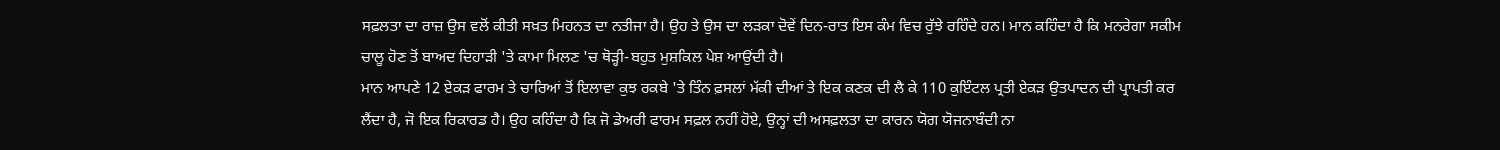ਸਫ਼ਲਤਾ ਦਾ ਰਾਜ਼ ਉਸ ਵਲੋਂ ਕੀਤੀ ਸਖ਼ਤ ਮਿਹਨਤ ਦਾ ਨਤੀਜਾ ਹੈ। ਉਹ ਤੇ ਉਸ ਦਾ ਲੜਕਾ ਦੋਵੇਂ ਦਿਨ-ਰਾਤ ਇਸ ਕੰਮ ਵਿਚ ਰੁੱਝੇ ਰਹਿੰਦੇ ਹਨ। ਮਾਨ ਕਹਿੰਦਾ ਹੈ ਕਿ ਮਨਰੇਗਾ ਸਕੀਮ ਚਾਲੂ ਹੋਣ ਤੋਂ ਬਾਅਦ ਦਿਹਾੜੀ 'ਤੇ ਕਾਮਾ ਮਿਲਣ 'ਚ ਥੋੜ੍ਹੀ-ਬਹੁਤ ਮੁਸ਼ਕਿਲ ਪੇਸ਼ ਆਉਂਦੀ ਹੈ।
ਮਾਨ ਆਪਣੇ 12 ਏਕੜ ਫਾਰਮ ਤੇ ਚਾਰਿਆਂ ਤੋਂ ਇਲਾਵਾ ਕੁਝ ਰਕਬੇ 'ਤੇ ਤਿੰਨ ਫ਼ਸਲਾਂ ਮੱਕੀ ਦੀਆਂ ਤੇ ਇਕ ਕਣਕ ਦੀ ਲੈ ਕੇ 110 ਕੁਇੰਟਲ ਪ੍ਰਤੀ ਏਕੜ ਉਤਪਾਦਨ ਦੀ ਪ੍ਰਾਪਤੀ ਕਰ ਲੈਂਦਾ ਹੈ, ਜੋ ਇਕ ਰਿਕਾਰਡ ਹੈ। ਉਹ ਕਹਿੰਦਾ ਹੈ ਕਿ ਜੋ ਡੇਅਰੀ ਫਾਰਮ ਸਫ਼ਲ ਨਹੀਂ ਹੋਏ, ਉਨ੍ਹਾਂ ਦੀ ਅਸਫ਼ਲਤਾ ਦਾ ਕਾਰਨ ਯੋਗ ਯੋਜਨਾਬੰਦੀ ਨਾ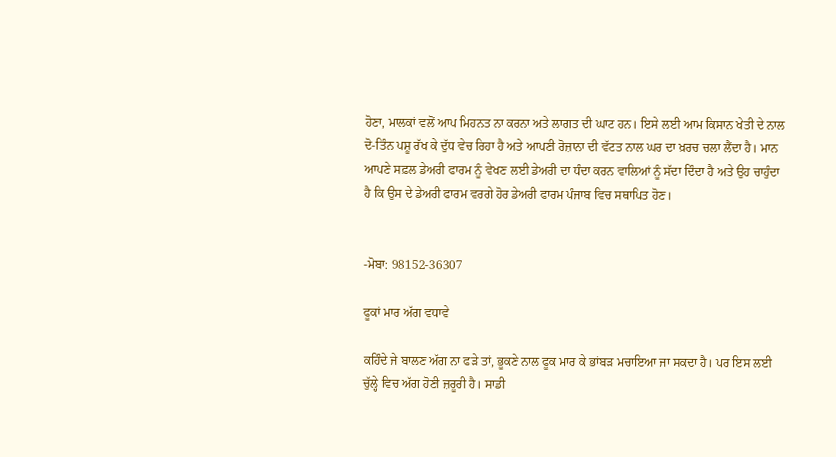ਹੋਣਾ, ਮਾਲਕਾਂ ਵਲੋਂ ਆਪ ਮਿਹਨਤ ਨਾ ਕਰਨਾ ਅਤੇ ਲਾਗਤ ਦੀ ਘਾਟ ਹਨ। ਇਸੇ ਲਈ ਆਮ ਕਿਸਾਨ ਖੇਤੀ ਦੇ ਨਾਲ ਦੋ-ਤਿੰਨ ਪਸ਼ੂ ਰੱਖ ਕੇ ਦੁੱਧ ਵੇਚ ਰਿਹਾ ਹੈ ਅਤੇ ਆਪਣੀ ਰੋਜ਼ਾਨਾ ਦੀ ਵੱਟਤ ਨਾਲ ਘਰ ਦਾ ਖ਼ਰਚ ਚਲਾ ਲੈਂਦਾ ਹੈ। ਮਾਨ ਆਪਣੇ ਸਫ਼ਲ ਡੇਅਰੀ ਫਾਰਮ ਨੂੰ ਵੇਖਣ ਲਈ ਡੇਅਰੀ ਦਾ ਧੰਦਾ ਕਰਨ ਵਾਲਿਆਂ ਨੂੰ ਸੱਦਾ ਦਿੰਦਾ ਹੈ ਅਤੇ ਉਹ ਚਾਹੁੰਦਾ ਹੈ ਕਿ ਉਸ ਦੇ ਡੇਅਰੀ ਫਾਰਮ ਵਰਗੇ ਹੋਰ ਡੇਅਰੀ ਫਾਰਮ ਪੰਜਾਬ ਵਿਚ ਸਥਾਪਿਤ ਹੋਣ।


-ਮੋਬਾ: 98152-36307

ਫੂਕਾਂ ਮਾਰ ਅੱਗ ਵਧਾਵੇ

ਕਹਿੰਦੇ ਜੇ ਬਾਲਣ ਅੱਗ ਨਾ ਫੜੇ ਤਾਂ, ਭੂਕਣੇ ਨਾਲ ਫੂਕ ਮਾਰ ਕੇ ਭਾਂਬੜ ਮਚਾਇਆ ਜਾ ਸਕਦਾ ਹੈ। ਪਰ ਇਸ ਲਈ ਚੁੱਲ੍ਹੇ ਵਿਚ ਅੱਗ ਹੋਣੀ ਜ਼ਰੂਰੀ ਹੈ। ਸਾਡੀ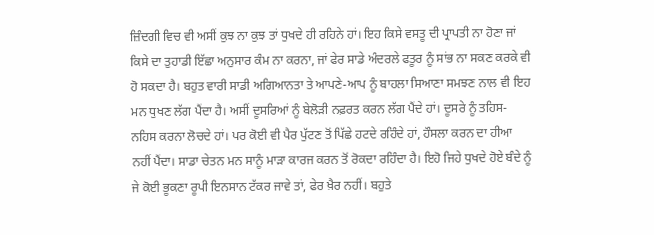ਜ਼ਿੰਦਗੀ ਵਿਚ ਵੀ ਅਸੀਂ ਕੁਝ ਨਾ ਕੁਝ ਤਾਂ ਧੁਖਦੇ ਹੀ ਰਹਿਨੇ ਹਾਂ। ਇਹ ਕਿਸੇ ਵਸਤੂ ਦੀ ਪ੍ਰਾਪਤੀ ਨਾ ਹੋਣਾ ਜਾਂ ਕਿਸੇ ਦਾ ਤੁਹਾਡੀ ਇੱਛਾ ਅਨੁਸਾਰ ਕੰਮ ਨਾ ਕਰਨਾ, ਜਾਂ ਫੇਰ ਸਾਡੇ ਅੰਦਰਲੇ ਫਤੂਰ ਨੂੰ ਸਾਂਭ ਨਾ ਸਕਣ ਕਰਕੇ ਵੀ ਹੋ ਸਕਦਾ ਹੈ। ਬਹੁਤ ਵਾਰੀ ਸਾਡੀ ਅਗਿਆਨਤਾ ਤੇ ਆਪਣੇ-ਆਪ ਨੂੰ ਬਾਹਲਾ ਸਿਆਣਾ ਸਮਝਣ ਨਾਲ ਵੀ ਇਹ ਮਨ ਧੁਖਣ ਲੱਗ ਪੈਂਦਾ ਹੈ। ਅਸੀਂ ਦੂਸਰਿਆਂ ਨੂੰ ਬੇਲੋੜੀ ਨਫ਼ਰਤ ਕਰਨ ਲੱਗ ਪੈਂਦੇ ਹਾਂ। ਦੂਸਰੇ ਨੂੰ ਤਹਿਸ-ਨਹਿਸ ਕਰਨਾ ਲੋਚਦੇ ਹਾਂ। ਪਰ ਕੋਈ ਵੀ ਪੈਰ ਪੁੱਟਣ ਤੋਂ ਪਿੱਛੇ ਹਟਦੇ ਰਹਿੰਦੇ ਹਾਂ, ਹੌਸਲਾ ਕਰਨ ਦਾ ਹੀਆ ਨਹੀਂ ਪੈਂਦਾ। ਸਾਡਾ ਚੇਤਨ ਮਨ ਸਾਨੂੰ ਮਾੜਾ ਕਾਰਜ ਕਰਨ ਤੋਂ ਰੋਕਦਾ ਰਹਿੰਦਾ ਹੈ। ਇਹੋ ਜਿਹੇ ਧੁਖਦੇ ਹੋਏ ਬੰਦੇ ਨੂੰ ਜੇ ਕੋਈ ਭੂਕਣਾ ਰੂਪੀ ਇਨਸਾਨ ਟੱਕਰ ਜਾਵੇ ਤਾਂ, ਫੇਰ ਖ਼ੈਰ ਨਹੀਂ। ਬਹੁਤੇ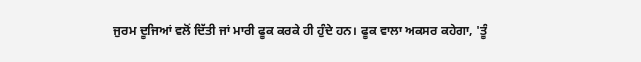ਜੁਰਮ ਦੂਜਿਆਂ ਵਲੋਂ ਦਿੱਤੀ ਜਾਂ ਮਾਰੀ ਫੂਕ ਕਰਕੇ ਹੀ ਹੁੰਦੇ ਹਨ। ਫੂਕ ਵਾਲਾ ਅਕਸਰ ਕਹੇਗਾ, 'ਤੂੰ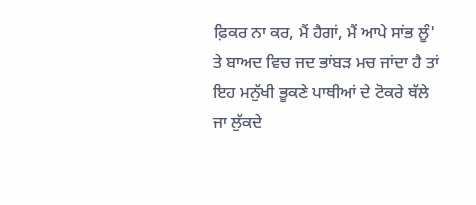ਫ਼ਿਕਰ ਨਾ ਕਰ, ਮੈਂ ਹੈਗਾਂ, ਮੈਂ ਆਪੇ ਸਾਂਭ ਲੂੰ' ਤੇ ਬਾਅਦ ਵਿਚ ਜਦ ਭਾਂਬੜ ਮਚ ਜਾਂਦਾ ਹੈ ਤਾਂ ਇਹ ਮਨੁੱਖੀ ਭੂਕਣੇ ਪਾਥੀਆਂ ਦੇ ਟੋਕਰੇ ਥੱਲੇ ਜਾ ਲੁੱਕਦੇ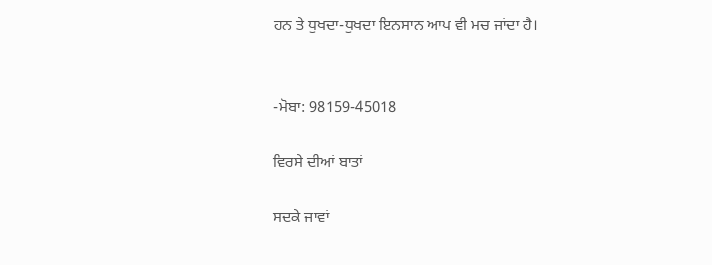ਹਨ ਤੇ ਧੁਖਦਾ-ਧੁਖਦਾ ਇਨਸਾਨ ਆਪ ਵੀ ਮਚ ਜਾਂਦਾ ਹੈ।


-ਮੋਬਾ: 98159-45018

ਵਿਰਸੇ ਦੀਆਂ ਬਾਤਾਂ

ਸਦਕੇ ਜਾਵਾਂ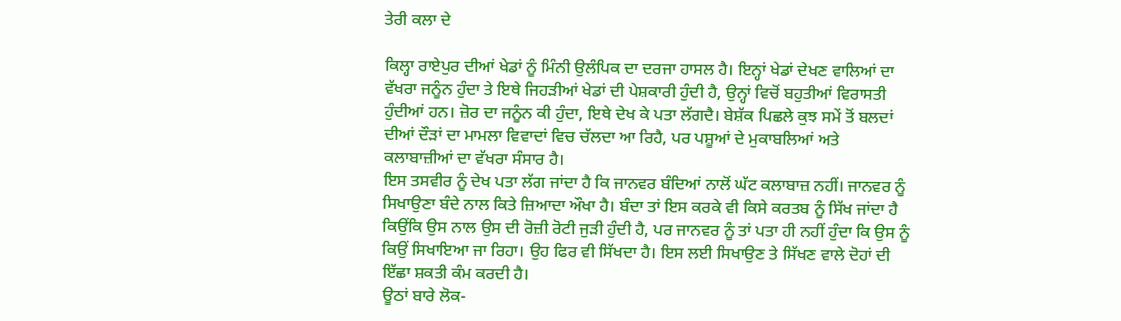ਤੇਰੀ ਕਲਾ ਦੇ

ਕਿਲ੍ਹਾ ਰਾਏਪੁਰ ਦੀਆਂ ਖੇਡਾਂ ਨੂੰ ਮਿੰਨੀ ਉਲੰਪਿਕ ਦਾ ਦਰਜਾ ਹਾਸਲ ਹੈ। ਇਨ੍ਹਾਂ ਖੇਡਾਂ ਦੇਖਣ ਵਾਲਿਆਂ ਦਾ ਵੱਖਰਾ ਜਨੂੰਨ ਹੁੰਦਾ ਤੇ ਇਥੇ ਜਿਹੜੀਆਂ ਖੇਡਾਂ ਦੀ ਪੇਸ਼ਕਾਰੀ ਹੁੰਦੀ ਹੈ, ਉਨ੍ਹਾਂ ਵਿਚੋਂ ਬਹੁਤੀਆਂ ਵਿਰਾਸਤੀ ਹੁੰਦੀਆਂ ਹਨ। ਜ਼ੋਰ ਦਾ ਜਨੂੰਨ ਕੀ ਹੁੰਦਾ, ਇਥੇ ਦੇਖ ਕੇ ਪਤਾ ਲੱਗਦੈ। ਬੇਸ਼ੱਕ ਪਿਛਲੇ ਕੁਝ ਸਮੇਂ ਤੋਂ ਬਲਦਾਂ ਦੀਆਂ ਦੌੜਾਂ ਦਾ ਮਾਮਲਾ ਵਿਵਾਦਾਂ ਵਿਚ ਚੱਲਦਾ ਆ ਰਿਹੈ, ਪਰ ਪਸ਼ੂਆਂ ਦੇ ਮੁਕਾਬਲਿਆਂ ਅਤੇ ਕਲਾਬਾਜ਼ੀਆਂ ਦਾ ਵੱਖਰਾ ਸੰਸਾਰ ਹੈ।
ਇਸ ਤਸਵੀਰ ਨੂੰ ਦੇਖ ਪਤਾ ਲੱਗ ਜਾਂਦਾ ਹੈ ਕਿ ਜਾਨਵਰ ਬੰਦਿਆਂ ਨਾਲੋਂ ਘੱਟ ਕਲਾਬਾਜ਼ ਨਹੀਂ। ਜਾਨਵਰ ਨੂੰ ਸਿਖਾਉਣਾ ਬੰਦੇ ਨਾਲ ਕਿਤੇ ਜ਼ਿਆਦਾ ਔਖਾ ਹੈ। ਬੰਦਾ ਤਾਂ ਇਸ ਕਰਕੇ ਵੀ ਕਿਸੇ ਕਰਤਬ ਨੂੰ ਸਿੱਖ ਜਾਂਦਾ ਹੈ ਕਿਉਂਕਿ ਉਸ ਨਾਲ ਉਸ ਦੀ ਰੋਜ਼ੀ ਰੋਟੀ ਜੁੜੀ ਹੁੰਦੀ ਹੈ, ਪਰ ਜਾਨਵਰ ਨੂੰ ਤਾਂ ਪਤਾ ਹੀ ਨਹੀਂ ਹੁੰਦਾ ਕਿ ਉਸ ਨੂੰ ਕਿਉਂ ਸਿਖਾਇਆ ਜਾ ਰਿਹਾ। ਉਹ ਫਿਰ ਵੀ ਸਿੱਖਦਾ ਹੈ। ਇਸ ਲਈ ਸਿਖਾਉਣ ਤੇ ਸਿੱਖਣ ਵਾਲੇ ਦੋਹਾਂ ਦੀ ਇੱਛਾ ਸ਼ਕਤੀ ਕੰਮ ਕਰਦੀ ਹੈ।
ਊਠਾਂ ਬਾਰੇ ਲੋਕ-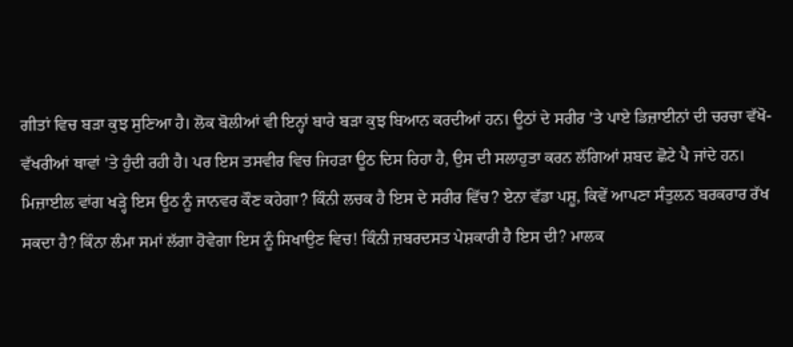ਗੀਤਾਂ ਵਿਚ ਬੜਾ ਕੁਝ ਸੁਣਿਆ ਹੈ। ਲੋਕ ਬੋਲੀਆਂ ਵੀ ਇਨ੍ਹਾਂ ਬਾਰੇ ਬੜਾ ਕੁਝ ਬਿਆਨ ਕਰਦੀਆਂ ਹਨ। ਊਠਾਂ ਦੇ ਸਰੀਰ 'ਤੇ ਪਾਏ ਡਿਜ਼ਾਈਨਾਂ ਦੀ ਚਰਚਾ ਵੱਖੋ-ਵੱਖਰੀਆਂ ਥਾਵਾਂ 'ਤੇ ਹੁੰਦੀ ਰਹੀ ਹੈ। ਪਰ ਇਸ ਤਸਵੀਰ ਵਿਚ ਜਿਹੜਾ ਊਠ ਦਿਸ ਰਿਹਾ ਹੈ, ਉਸ ਦੀ ਸਲਾਹੁਤਾ ਕਰਨ ਲੱਗਿਆਂ ਸ਼ਬਦ ਛੋਟੇ ਪੈ ਜਾਂਦੇ ਹਨ। ਮਿਜ਼ਾਈਲ ਵਾਂਗ ਖੜ੍ਹੇ ਇਸ ਊਠ ਨੂੰ ਜਾਨਵਰ ਕੌਣ ਕਹੇਗਾ? ਕਿੰਨੀ ਲਚਕ ਹੈ ਇਸ ਦੇ ਸਰੀਰ ਵਿੱਚ? ਏਨਾ ਵੱਡਾ ਪਸ਼ੂ, ਕਿਵੇਂ ਆਪਣਾ ਸੰਤੁਲਨ ਬਰਕਰਾਰ ਰੱਖ ਸਕਦਾ ਹੈ? ਕਿੰਨਾ ਲੰਮਾ ਸਮਾਂ ਲੱਗਾ ਹੋਵੇਗਾ ਇਸ ਨੂੰ ਸਿਖਾਉਣ ਵਿਚ! ਕਿੰਨੀ ਜ਼ਬਰਦਸਤ ਪੇਸ਼ਕਾਰੀ ਹੈ ਇਸ ਦੀ? ਮਾਲਕ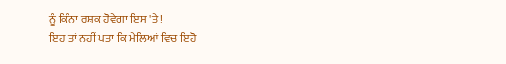ਨੂੰ ਕਿੰਨਾ ਰਸ਼ਕ ਹੋਵੇਗਾ ਇਸ 'ਤੇ!
ਇਹ ਤਾਂ ਨਹੀਂ ਪਤਾ ਕਿ ਮੇਲਿਆਂ ਵਿਚ ਇਹੋ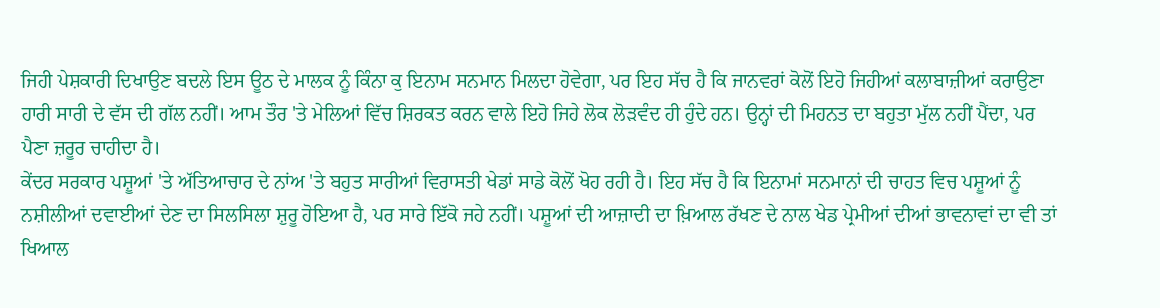ਜਿਹੀ ਪੇਸ਼ਕਾਰੀ ਦਿਖਾਉਣ ਬਦਲੇ ਇਸ ਊਠ ਦੇ ਮਾਲਕ ਨੂੰ ਕਿੰਨਾ ਕੁ ਇਨਾਮ ਸਨਮਾਨ ਮਿਲਦਾ ਹੋਵੇਗਾ, ਪਰ ਇਹ ਸੱਚ ਹੈ ਕਿ ਜਾਨਵਰਾਂ ਕੋਲੋਂ ਇਹੋ ਜਿਹੀਆਂ ਕਲਾਬਾਜ਼ੀਆਂ ਕਰਾਉਣਾ ਹਾਰੀ ਸਾਰੀ ਦੇ ਵੱਸ ਦੀ ਗੱਲ ਨਹੀਂ। ਆਮ ਤੌਰ 'ਤੇ ਮੇਲਿਆਂ ਵਿੱਚ ਸ਼ਿਰਕਤ ਕਰਨ ਵਾਲੇ ਇਹੋ ਜਿਹੇ ਲੋਕ ਲੋੜਵੰਦ ਹੀ ਹੁੰਦੇ ਹਨ। ਉਨ੍ਹਾਂ ਦੀ ਮਿਹਨਤ ਦਾ ਬਹੁਤਾ ਮੁੱਲ ਨਹੀਂ ਪੈਂਦਾ, ਪਰ ਪੈਣਾ ਜ਼ਰੂਰ ਚਾਹੀਦਾ ਹੈ।
ਕੇਂਦਰ ਸਰਕਾਰ ਪਸ਼ੂਆਂ 'ਤੇ ਅੱਤਿਆਚਾਰ ਦੇ ਨਾਂਅ 'ਤੇ ਬਹੁਤ ਸਾਰੀਆਂ ਵਿਰਾਸਤੀ ਖੇਡਾਂ ਸਾਡੇ ਕੋਲੋਂ ਖੋਹ ਰਹੀ ਹੈ। ਇਹ ਸੱਚ ਹੈ ਕਿ ਇਨਾਮਾਂ ਸਨਮਾਨਾਂ ਦੀ ਚਾਹਤ ਵਿਚ ਪਸ਼ੂਆਂ ਨੂੰ ਨਸ਼ੀਲੀਆਂ ਦਵਾਈਆਂ ਦੇਣ ਦਾ ਸਿਲਸਿਲਾ ਸ਼ੁਰੂ ਹੋਇਆ ਹੈ, ਪਰ ਸਾਰੇ ਇੱਕੋ ਜਹੇ ਨਹੀਂ। ਪਸ਼ੂਆਂ ਦੀ ਆਜ਼ਾਦੀ ਦਾ ਖ਼ਿਆਲ ਰੱਖਣ ਦੇ ਨਾਲ ਖੇਡ ਪ੍ਰੇਮੀਆਂ ਦੀਆਂ ਭਾਵਨਾਵਾਂ ਦਾ ਵੀ ਤਾਂ ਖਿਆਲ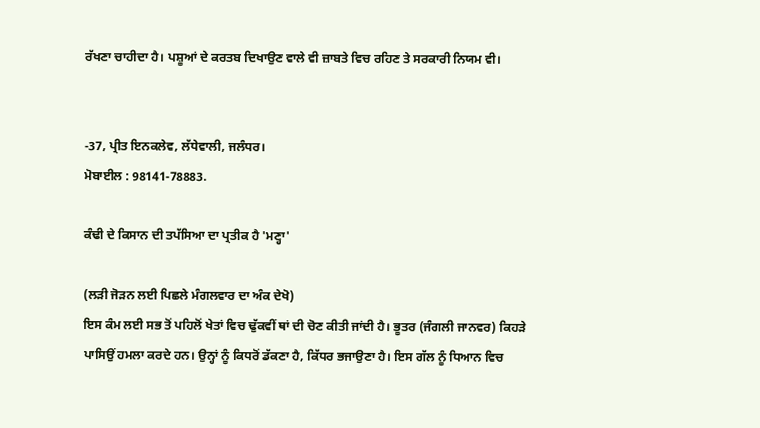ਰੱਖਣਾ ਚਾਹੀਦਾ ਹੈ। ਪਸ਼ੂਆਂ ਦੇ ਕਰਤਬ ਦਿਖਾਉਣ ਵਾਲੇ ਵੀ ਜ਼ਾਬਤੇ ਵਿਚ ਰਹਿਣ ਤੇ ਸਰਕਾਰੀ ਨਿਯਮ ਵੀ।


-37, ਪ੍ਰੀਤ ਇਨਕਲੇਵ, ਲੱਧੇਵਾਲੀ, ਜਲੰਧਰ।
ਮੋਬਾਈਲ : 98141-78883.

ਕੰਢੀ ਦੇ ਕਿਸਾਨ ਦੀ ਤਪੱਸਿਆ ਦਾ ਪ੍ਰਤੀਕ ਹੈ 'ਮਣ੍ਹਾ'

(ਲੜੀ ਜੋੜਨ ਲਈ ਪਿਛਲੇ ਮੰਗਲਵਾਰ ਦਾ ਅੰਕ ਦੇਖੋ)
ਇਸ ਕੰਮ ਲਈ ਸਭ ਤੋਂ ਪਹਿਲੋਂ ਖੇਤਾਂ ਵਿਚ ਢੁੱਕਵੀਂ ਥਾਂ ਦੀ ਚੋਣ ਕੀਤੀ ਜਾਂਦੀ ਹੈ। ਭੂਤਰ (ਜੰਗਲੀ ਜਾਨਵਰ) ਕਿਹੜੇ ਪਾਸਿਉਂ ਹਮਲਾ ਕਰਦੇ ਹਨ। ਉਨ੍ਹਾਂ ਨੂੰ ਕਿਧਰੋਂ ਡੱਕਣਾ ਹੈ, ਕਿੱਧਰ ਭਜਾਉਣਾ ਹੈ। ਇਸ ਗੱਲ ਨੂੰ ਧਿਆਨ ਵਿਚ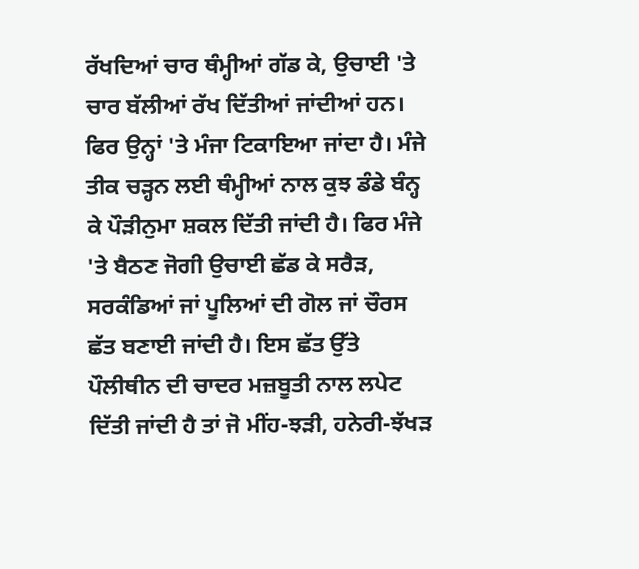ਰੱਖਦਿਆਂ ਚਾਰ ਥੰਮ੍ਹੀਆਂ ਗੱਡ ਕੇ, ਉਚਾਈ 'ਤੇ ਚਾਰ ਬੱਲੀਆਂ ਰੱਖ ਦਿੱਤੀਆਂ ਜਾਂਦੀਆਂ ਹਨ। ਫਿਰ ਉਨ੍ਹਾਂ 'ਤੇ ਮੰਜਾ ਟਿਕਾਇਆ ਜਾਂਦਾ ਹੈ। ਮੰਜੇ ਤੀਕ ਚੜ੍ਹਨ ਲਈ ਥੰਮ੍ਹੀਆਂ ਨਾਲ ਕੁਝ ਡੰਡੇ ਬੰਨ੍ਹ ਕੇ ਪੌੜੀਨੁਮਾ ਸ਼ਕਲ ਦਿੱਤੀ ਜਾਂਦੀ ਹੈ। ਫਿਰ ਮੰਜੇ 'ਤੇ ਬੈਠਣ ਜੋਗੀ ਉਚਾਈ ਛੱਡ ਕੇ ਸਰੈੜ, ਸਰਕੰਡਿਆਂ ਜਾਂ ਪੂਲਿਆਂ ਦੀ ਗੋਲ ਜਾਂ ਚੌਰਸ ਛੱਤ ਬਣਾਈ ਜਾਂਦੀ ਹੈ। ਇਸ ਛੱਤ ਉੱਤੇ ਪੌਲੀਥੀਨ ਦੀ ਚਾਦਰ ਮਜ਼ਬੂਤੀ ਨਾਲ ਲਪੇਟ ਦਿੱਤੀ ਜਾਂਦੀ ਹੈ ਤਾਂ ਜੋ ਮੀਂਹ-ਝੜੀ, ਹਨੇਰੀ-ਝੱਖੜ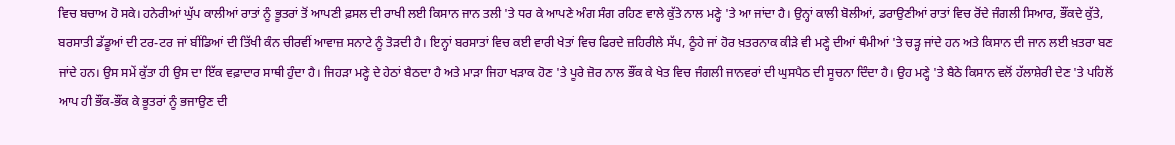ਵਿਚ ਬਚਾਅ ਹੋ ਸਕੇ। ਹਨੇਰੀਆਂ ਘੁੱਪ ਕਾਲੀਆਂ ਰਾਤਾਂ ਨੂੰ ਭੂਤਰਾਂ ਤੋਂ ਆਪਣੀ ਫ਼ਸਲ ਦੀ ਰਾਖੀ ਲਈ ਕਿਸਾਨ ਜਾਨ ਤਲੀ 'ਤੇ ਧਰ ਕੇ ਆਪਣੇ ਅੰਗ ਸੰਗ ਰਹਿਣ ਵਾਲੇ ਕੁੱਤੇ ਨਾਲ ਮਣ੍ਹੇ 'ਤੇ ਆ ਜਾਂਦਾ ਹੈ। ਉਨ੍ਹਾਂ ਕਾਲੀ ਬੋਲੀਆਂ, ਡਰਾਉਣੀਆਂ ਰਾਤਾਂ ਵਿਚ ਰੋਂਦੇ ਜੰਗਲੀ ਸਿਆਰ, ਭੌਂਕਦੇ ਕੁੱਤੇ, ਬਰਸਾਤੀ ਡੱਡੂਆਂ ਦੀ ਟਰ-ਟਰ ਜਾਂ ਬੀਂਡਿਆਂ ਦੀ ਤਿੱਖੀ ਕੰਨ ਚੀਰਵੀਂ ਆਵਾਜ਼ ਸਨਾਟੇ ਨੂੰ ਤੋੜਦੀ ਹੈ। ਇਨ੍ਹਾਂ ਬਰਸਾਤਾਂ ਵਿਚ ਕਈ ਵਾਰੀ ਖੇਤਾਂ ਵਿਚ ਫਿਰਦੇ ਜ਼ਹਿਰੀਲੇ ਸੱਪ, ਠੂੰਹੇ ਜਾਂ ਹੋਰ ਖ਼ਤਰਨਾਕ ਕੀੜੇ ਵੀ ਮਣ੍ਹੇ ਦੀਆਂ ਥੰਮੀਆਂ 'ਤੇ ਚੜ੍ਹ ਜਾਂਦੇ ਹਨ ਅਤੇ ਕਿਸਾਨ ਦੀ ਜਾਨ ਲਈ ਖ਼ਤਰਾ ਬਣ ਜਾਂਦੇ ਹਨ। ਉਸ ਸਮੇਂ ਕੁੱਤਾ ਹੀ ਉਸ ਦਾ ਇੱਕ ਵਫ਼ਾਦਾਰ ਸਾਥੀ ਹੁੰਦਾ ਹੈ। ਜਿਹੜਾ ਮਣ੍ਹੇ ਦੇ ਹੇਠਾਂ ਬੈਠਦਾ ਹੈ ਅਤੇ ਮਾੜਾ ਜਿਹਾ ਖੜਾਕ ਹੋਣ 'ਤੇ ਪੂਰੇ ਜ਼ੋਰ ਨਾਲ ਭੌਂਕ ਕੇ ਖੇਤ ਵਿਚ ਜੰਗਲੀ ਜਾਨਵਰਾਂ ਦੀ ਘੁਸਪੈਠ ਦੀ ਸੂਚਨਾ ਦਿੰਦਾ ਹੈ। ਉਹ ਮਣ੍ਹੇ 'ਤੇ ਬੈਠੇ ਕਿਸਾਨ ਵਲੋਂ ਹੱਲਾਸ਼ੇਰੀ ਦੇਣ 'ਤੇ ਪਹਿਲੋਂ ਆਪ ਹੀ ਭੌਂਕ-ਭੌਂਕ ਕੇ ਭੂਤਰਾਂ ਨੂੰ ਭਜਾਉਣ ਦੀ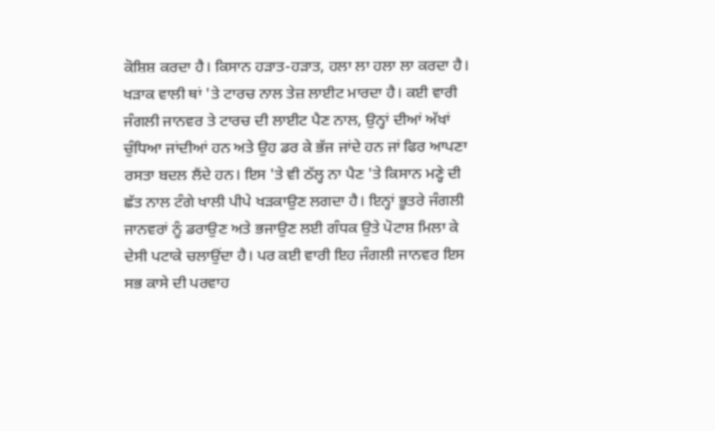ਕੋਸ਼ਿਸ਼ ਕਰਦਾ ਹੈ। ਕਿਸਾਨ ਹੜਾਤ-ਹੜਾਤ, ਹਲਾ ਲਾ ਹਲਾ ਲਾ ਕਰਦਾ ਹੈ। ਖੜਾਕ ਵਾਲੀ ਥਾਂ 'ਤੇ ਟਾਰਚ ਨਾਲ ਤੇਜ਼ ਲਾਈਟ ਮਾਰਦਾ ਹੈ। ਕਈ ਵਾਰੀ ਜੰਗਲੀ ਜਾਨਵਰ ਤੇ ਟਾਰਚ ਦੀ ਲਾਈਟ ਪੈਣ ਨਾਲ, ਉਨ੍ਹਾਂ ਦੀਆਂ ਅੱਖਾਂ ਚੁੰਧਿਆ ਜਾਂਦੀਆਂ ਹਨ ਅਤੇ ਉਹ ਡਰ ਕੇ ਭੱਜ ਜਾਂਦੇ ਹਨ ਜਾਂ ਫਿਰ ਆਪਣਾ ਰਸਤਾ ਬਦਲ ਲੈਂਦੇ ਹਨ। ਇਸ 'ਤੇ ਵੀ ਠੱਲ੍ਹ ਨਾ ਪੈਣ 'ਤੇ ਕਿਸਾਨ ਮਣ੍ਹੇ ਦੀ ਛੱਤ ਨਾਲ ਟੰਗੇ ਖਾਲੀ ਪੀਪੇ ਖੜਕਾਉਣ ਲਗਦਾ ਹੈ। ਇਨ੍ਹਾਂ ਭੂਤਰੇ ਜੰਗਲੀ ਜਾਨਵਰਾਂ ਨੂੰ ਡਰਾਉਣ ਅਤੇ ਭਜਾਉਣ ਲਈ ਗੰਧਕ ਉਤੇ ਪੋਟਾਸ਼ ਮਿਲਾ ਕੇ ਦੇਸੀ ਪਟਾਕੇ ਚਲਾਉਂਦਾ ਹੈ। ਪਰ ਕਈ ਵਾਰੀ ਇਹ ਜੰਗਲੀ ਜਾਨਵਰ ਇਸ ਸਭ ਕਾਸੇ ਦੀ ਪਰਵਾਹ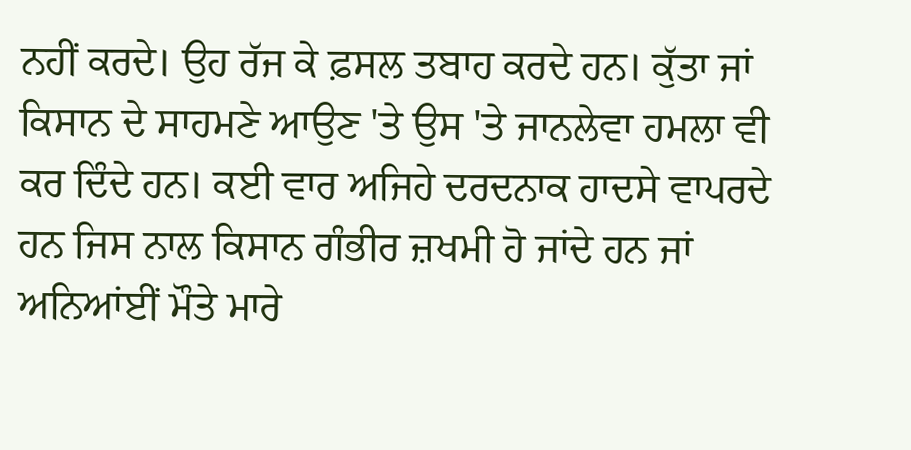ਨਹੀਂ ਕਰਦੇ। ਉਹ ਰੱਜ ਕੇ ਫ਼ਸਲ ਤਬਾਹ ਕਰਦੇ ਹਨ। ਕੁੱਤਾ ਜਾਂ ਕਿਸਾਨ ਦੇ ਸਾਹਮਣੇ ਆਉਣ 'ਤੇ ਉਸ 'ਤੇ ਜਾਨਲੇਵਾ ਹਮਲਾ ਵੀ ਕਰ ਦਿੰਦੇ ਹਨ। ਕਈ ਵਾਰ ਅਜਿਹੇ ਦਰਦਨਾਕ ਹਾਦਸੇ ਵਾਪਰਦੇ ਹਨ ਜਿਸ ਨਾਲ ਕਿਸਾਨ ਗੰਭੀਰ ਜ਼ਖਮੀ ਹੋ ਜਾਂਦੇ ਹਨ ਜਾਂ ਅਨਿਆਂਈਂ ਮੌਤੇ ਮਾਰੇ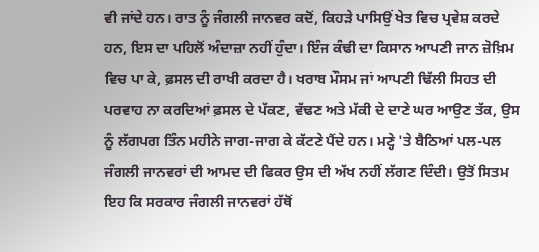ਵੀ ਜਾਂਦੇ ਹਨ। ਰਾਤ ਨੂੰ ਜੰਗਲੀ ਜਾਨਵਰ ਕਦੋਂ, ਕਿਹੜੇ ਪਾਸਿਉਂ ਖੇਤ ਵਿਚ ਪ੍ਰਵੇਸ਼ ਕਰਦੇ ਹਨ, ਇਸ ਦਾ ਪਹਿਲੋਂ ਅੰਦਾਜ਼ਾ ਨਹੀਂ ਹੁੰਦਾ। ਇੰਜ ਕੰਢੀ ਦਾ ਕਿਸਾਨ ਆਪਣੀ ਜਾਨ ਜ਼ੋਖ਼ਿਮ ਵਿਚ ਪਾ ਕੇ, ਫ਼ਸਲ ਦੀ ਰਾਖੀ ਕਰਦਾ ਹੈ। ਖਰਾਬ ਮੌਸਮ ਜਾਂ ਆਪਣੀ ਢਿੱਲੀ ਸਿਹਤ ਦੀ ਪਰਵਾਹ ਨਾ ਕਰਦਿਆਂ ਫ਼ਸਲ ਦੇ ਪੱਕਣ, ਵੱਢਣ ਅਤੇ ਮੱਕੀ ਦੇ ਦਾਣੇ ਘਰ ਆਉਣ ਤੱਕ, ਉਸ ਨੂੰ ਲੱਗਪਗ ਤਿੰਨ ਮਹੀਨੇ ਜਾਗ-ਜਾਗ ਕੇ ਕੱਟਣੇ ਪੈਂਦੇ ਹਨ। ਮਣ੍ਹੇ 'ਤੇ ਬੈਠਿਆਂ ਪਲ-ਪਲ ਜੰਗਲੀ ਜਾਨਵਰਾਂ ਦੀ ਆਮਦ ਦੀ ਫਿਕਰ ਉਸ ਦੀ ਅੱਖ ਨਹੀਂ ਲੱਗਣ ਦਿੰਦੀ। ਉਤੋਂ ਸਿਤਮ ਇਹ ਕਿ ਸਰਕਾਰ ਜੰਗਲੀ ਜਾਨਵਰਾਂ ਹੱਥੋਂ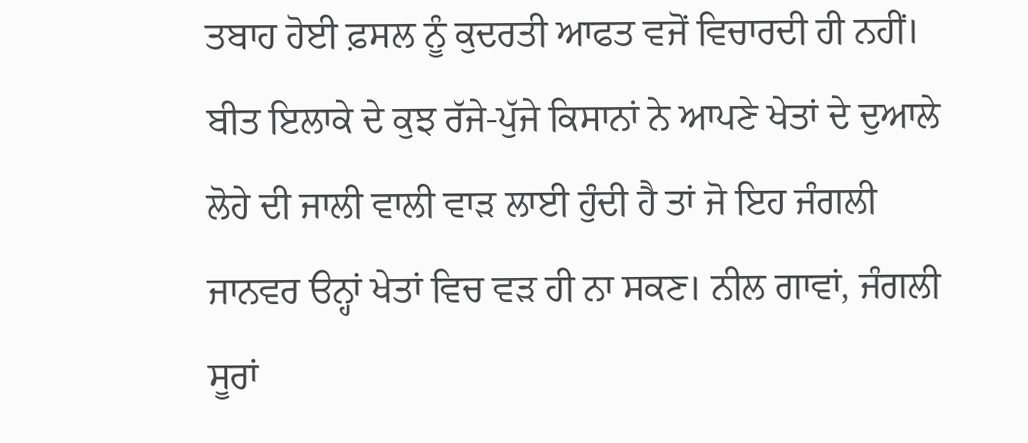ਤਬਾਹ ਹੋਈ ਫ਼ਸਲ ਨੂੰ ਕੁਦਰਤੀ ਆਫਤ ਵਜੋਂ ਵਿਚਾਰਦੀ ਹੀ ਨਹੀਂ।
ਬੀਤ ਇਲਾਕੇ ਦੇ ਕੁਝ ਰੱਜੇ-ਪੁੱਜੇ ਕਿਸਾਨਾਂ ਨੇ ਆਪਣੇ ਖੇਤਾਂ ਦੇ ਦੁਆਲੇ ਲੋਹੇ ਦੀ ਜਾਲੀ ਵਾਲੀ ਵਾੜ ਲਾਈ ਹੁੰਦੀ ਹੈ ਤਾਂ ਜੋ ਇਹ ਜੰਗਲੀ ਜਾਨਵਰ ੳਨ੍ਹਾਂ ਖੇਤਾਂ ਵਿਚ ਵੜ ਹੀ ਨਾ ਸਕਣ। ਨੀਲ ਗਾਵਾਂ, ਜੰਗਲੀ ਸੂਰਾਂ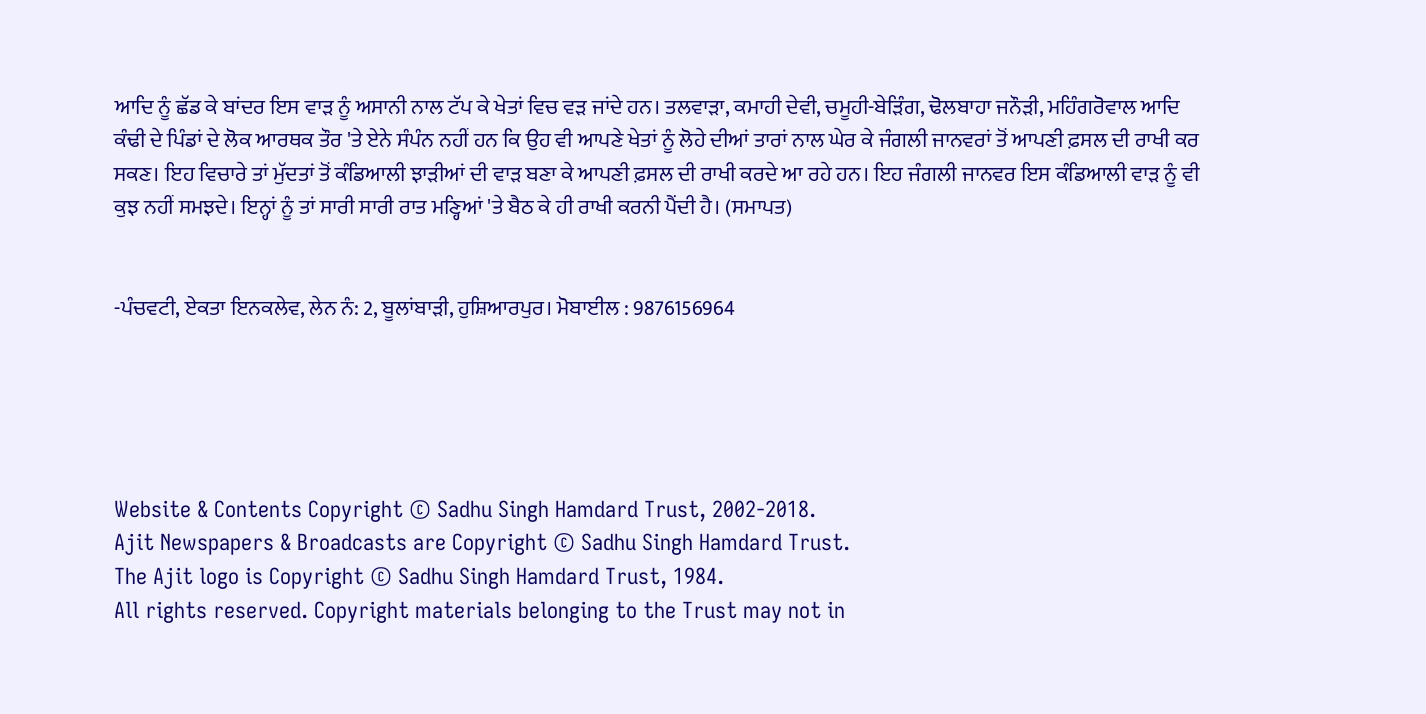ਆਦਿ ਨੂੰ ਛੱਡ ਕੇ ਬਾਂਦਰ ਇਸ ਵਾੜ ਨੂੰ ਅਸਾਨੀ ਨਾਲ ਟੱਪ ਕੇ ਖੇਤਾਂ ਵਿਚ ਵੜ ਜਾਂਦੇ ਹਨ। ਤਲਵਾੜਾ, ਕਮਾਹੀ ਦੇਵੀ, ਚਮੂਹੀ-ਬੇੜਿੰਗ, ਢੋਲਬਾਹਾ ਜਨੌੜੀ, ਮਹਿੰਗਰੋਵਾਲ ਆਦਿ ਕੰਢੀ ਦੇ ਪਿੰਡਾਂ ਦੇ ਲੋਕ ਆਰਥਕ ਤੌਰ 'ਤੇ ਏਨੇ ਸੰਪੰਨ ਨਹੀਂ ਹਨ ਕਿ ਉਹ ਵੀ ਆਪਣੇ ਖੇਤਾਂ ਨੂੰ ਲੋਹੇ ਦੀਆਂ ਤਾਰਾਂ ਨਾਲ ਘੇਰ ਕੇ ਜੰਗਲੀ ਜਾਨਵਰਾਂ ਤੋਂ ਆਪਣੀ ਫ਼ਸਲ ਦੀ ਰਾਖੀ ਕਰ ਸਕਣ। ਇਹ ਵਿਚਾਰੇ ਤਾਂ ਮੁੱਦਤਾਂ ਤੋਂ ਕੰਡਿਆਲੀ ਝਾੜੀਆਂ ਦੀ ਵਾੜ ਬਣਾ ਕੇ ਆਪਣੀ ਫ਼ਸਲ ਦੀ ਰਾਖੀ ਕਰਦੇ ਆ ਰਹੇ ਹਨ। ਇਹ ਜੰਗਲੀ ਜਾਨਵਰ ਇਸ ਕੰਡਿਆਲੀ ਵਾੜ ਨੂੰ ਵੀ ਕੁਝ ਨਹੀਂ ਸਮਝਦੇ। ਇਨ੍ਹਾਂ ਨੂੰ ਤਾਂ ਸਾਰੀ ਸਾਰੀ ਰਾਤ ਮਣ੍ਹਿਆਂ 'ਤੇ ਬੈਠ ਕੇ ਹੀ ਰਾਖੀ ਕਰਨੀ ਪੈਂਦੀ ਹੈ। (ਸਮਾਪਤ)


-ਪੰਚਵਟੀ, ਏਕਤਾ ਇਨਕਲੇਵ, ਲੇਨ ਨੰ: 2, ਬੂਲਾਂਬਾੜੀ, ਹੁਸ਼ਿਆਰਪੁਰ। ਮੋਬਾਈਲ : 9876156964





Website & Contents Copyright © Sadhu Singh Hamdard Trust, 2002-2018.
Ajit Newspapers & Broadcasts are Copyright © Sadhu Singh Hamdard Trust.
The Ajit logo is Copyright © Sadhu Singh Hamdard Trust, 1984.
All rights reserved. Copyright materials belonging to the Trust may not in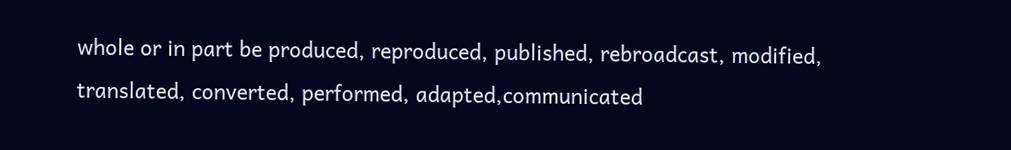whole or in part be produced, reproduced, published, rebroadcast, modified, translated, converted, performed, adapted,communicated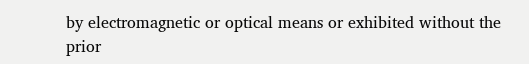by electromagnetic or optical means or exhibited without the prior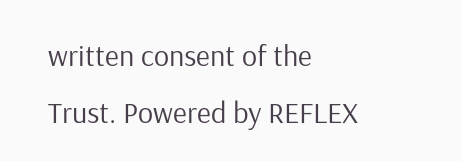written consent of the Trust. Powered by REFLEX